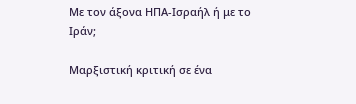Με τον άξονα ΗΠΑ-Ισραήλ ή με το Ιράν;

Μαρξιστική κριτική σε ένα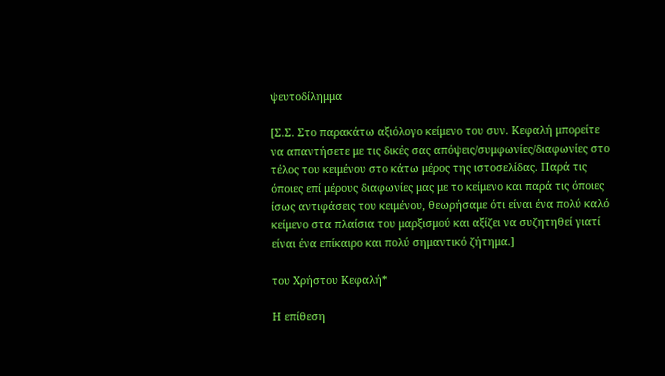ψευτοδίλημμα

[Σ.Σ. Στο παρακάτω αξιόλογο κείμενο του συν. Κεφαλή μπορείτε να απαντήσετε με τις δικές σας απόψεις/συμφωνίες/διαφωνίες στο τέλος του κειμένου στο κάτω μέρος της ιστοσελίδας. Παρά τις όποιες επί μέρους διαφωνίες μας με το κείμενο και παρά τις όποιες ίσως αντιφάσεις του κειμένου, θεωρήσαμε ότι είναι ένα πολύ καλό κείμενο στα πλαίσια του μαρξισμού και αξίζει να συζητηθεί γιατί είναι ένα επίκαιρο και πολύ σημαντικό ζήτημα.]

του Χρήστου Κεφαλή*

Η επίθεση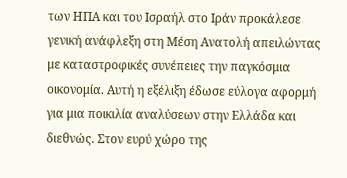των ΗΠΑ και του Ισραήλ στο Ιράν προκάλεσε γενική ανάφλεξη στη Μέση Ανατολή απειλώντας με καταστροφικές συνέπειες την παγκόσμια οικονομία. Αυτή η εξέλιξη έδωσε εύλογα αφορμή για μια ποικιλία αναλύσεων στην Ελλάδα και διεθνώς. Στον ευρύ χώρο της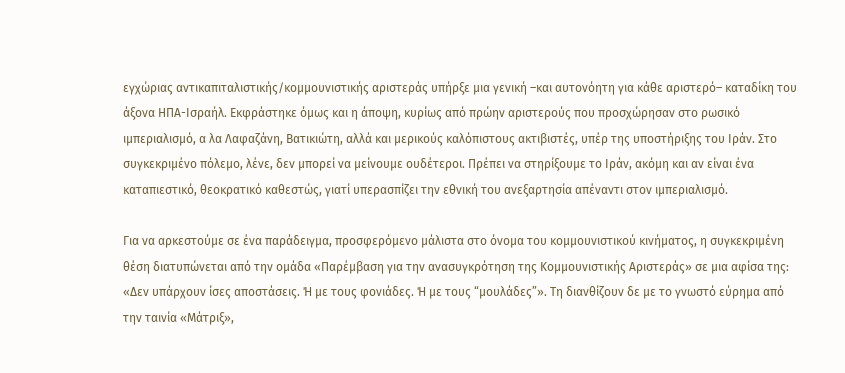εγχώριας αντικαπιταλιστικής/κομμουνιστικής αριστεράς υπήρξε μια γενική –και αυτονόητη για κάθε αριστερό– καταδίκη του άξονα ΗΠΑ-Ισραήλ. Εκφράστηκε όμως και η άποψη, κυρίως από πρώην αριστερούς που προσχώρησαν στο ρωσικό ιμπεριαλισμό, α λα Λαφαζάνη, Βατικιώτη, αλλά και μερικούς καλόπιστους ακτιβιστές, υπέρ της υποστήριξης του Ιράν. Στο συγκεκριμένο πόλεμο, λένε, δεν μπορεί να μείνουμε ουδέτεροι. Πρέπει να στηρίξουμε το Ιράν, ακόμη και αν είναι ένα καταπιεστικό, θεοκρατικό καθεστώς, γιατί υπερασπίζει την εθνική του ανεξαρτησία απέναντι στον ιμπεριαλισμό.

Για να αρκεστούμε σε ένα παράδειγμα, προσφερόμενο μάλιστα στο όνομα του κομμουνιστικού κινήματος, η συγκεκριμένη θέση διατυπώνεται από την ομάδα «Παρέμβαση για την ανασυγκρότηση της Κομμουνιστικής Αριστεράς» σε μια αφίσα της: «Δεν υπάρχουν ίσες αποστάσεις. Ή με τους φονιάδες. Ή με τους “μουλάδες”». Τη διανθίζουν δε με το γνωστό εύρημα από την ταινία «Μάτριξ»,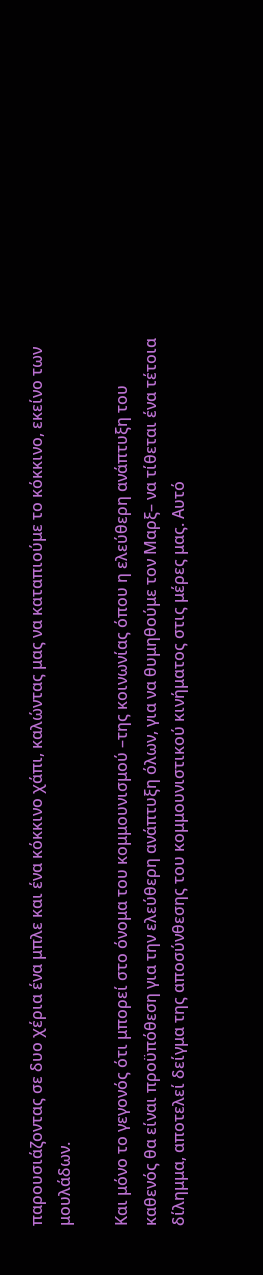παρουσιάζοντας σε δυο χέρια ένα μπλε και ένα κόκκινο χάπι, καλώντας μας να καταπιούμε το κόκκινο, εκείνο των μουλάδων.

Και μόνο το γεγονός ότι μπορεί στο όνομα του κομμουνισμού –της κοινωνίας όπου η ελεύθερη ανάπτυξη του καθενός θα είναι προϋπόθεση για την ελεύθερη ανάπτυξη όλων, για να θυμηθούμε τον Μαρξ– να τίθεται ένα τέτοια δίλημμα, αποτελεί δείγμα της αποσύνθεσης του κομμουνιστικού κινήματος στις μέρες μας. Αυτό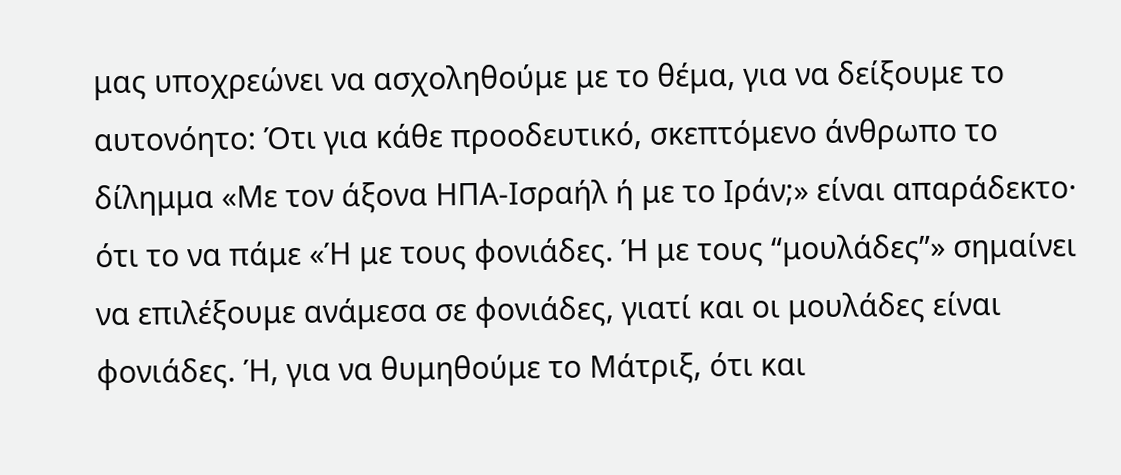μας υποχρεώνει να ασχοληθούμε με το θέμα, για να δείξουμε το αυτονόητο: Ότι για κάθε προοδευτικό, σκεπτόμενο άνθρωπο το δίλημμα «Με τον άξονα ΗΠΑ-Ισραήλ ή με το Ιράν;» είναι απαράδεκτο· ότι το να πάμε «Ή με τους φονιάδες. Ή με τους “μουλάδες”» σημαίνει να επιλέξουμε ανάμεσα σε φονιάδες, γιατί και οι μουλάδες είναι φονιάδες. Ή, για να θυμηθούμε το Μάτριξ, ότι και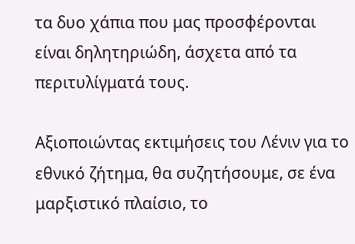τα δυο χάπια που μας προσφέρονται είναι δηλητηριώδη, άσχετα από τα περιτυλίγματά τους.

Αξιοποιώντας εκτιμήσεις του Λένιν για το εθνικό ζήτημα, θα συζητήσουμε, σε ένα μαρξιστικό πλαίσιο, το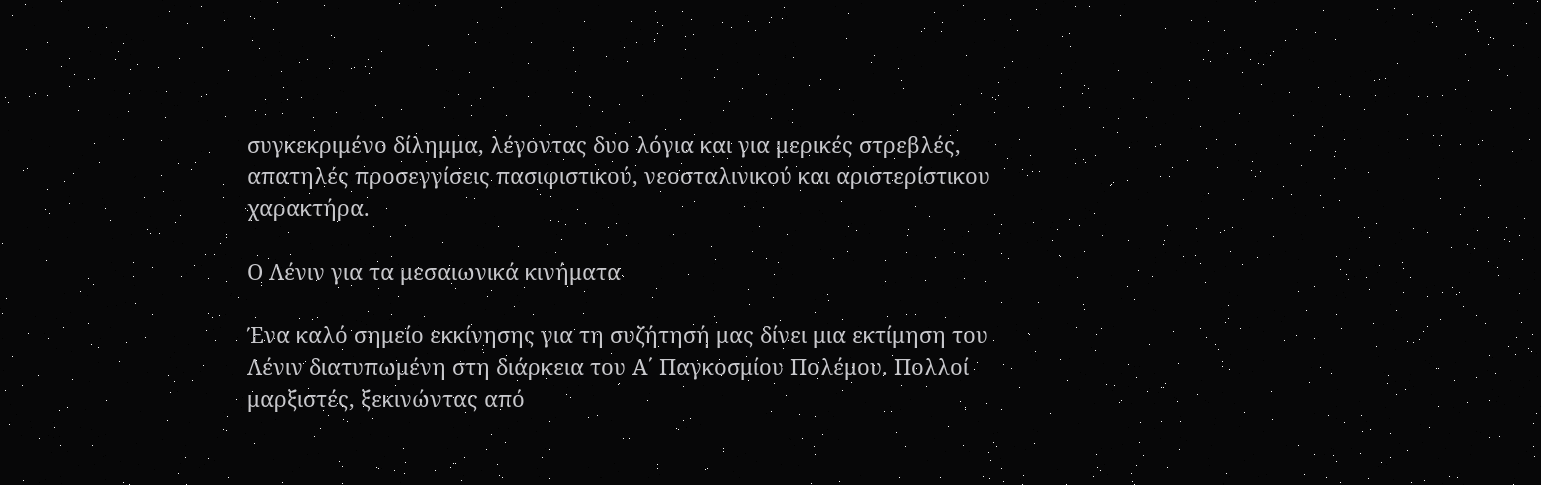συγκεκριμένο δίλημμα, λέγοντας δυο λόγια και για μερικές στρεβλές, απατηλές προσεγγίσεις πασιφιστικού, νεοσταλινικού και αριστερίστικου χαρακτήρα.

Ο Λένιν για τα μεσαιωνικά κινήματα

Ένα καλό σημείο εκκίνησης για τη συζήτησή μας δίνει μια εκτίμηση του Λένιν διατυπωμένη στη διάρκεια του Α΄ Παγκοσμίου Πολέμου. Πολλοί μαρξιστές, ξεκινώντας από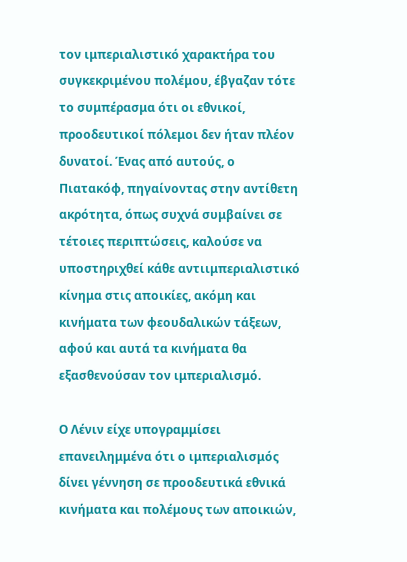τον ιμπεριαλιστικό χαρακτήρα του συγκεκριμένου πολέμου, έβγαζαν τότε το συμπέρασμα ότι οι εθνικοί, προοδευτικοί πόλεμοι δεν ήταν πλέον δυνατοί. Ένας από αυτούς, ο Πιατακόφ, πηγαίνοντας στην αντίθετη ακρότητα, όπως συχνά συμβαίνει σε τέτοιες περιπτώσεις, καλούσε να υποστηριχθεί κάθε αντιιμπεριαλιστικό κίνημα στις αποικίες, ακόμη και κινήματα των φεουδαλικών τάξεων, αφού και αυτά τα κινήματα θα εξασθενούσαν τον ιμπεριαλισμό.

Ο Λένιν είχε υπογραμμίσει επανειλημμένα ότι ο ιμπεριαλισμός δίνει γέννηση σε προοδευτικά εθνικά κινήματα και πολέμους των αποικιών,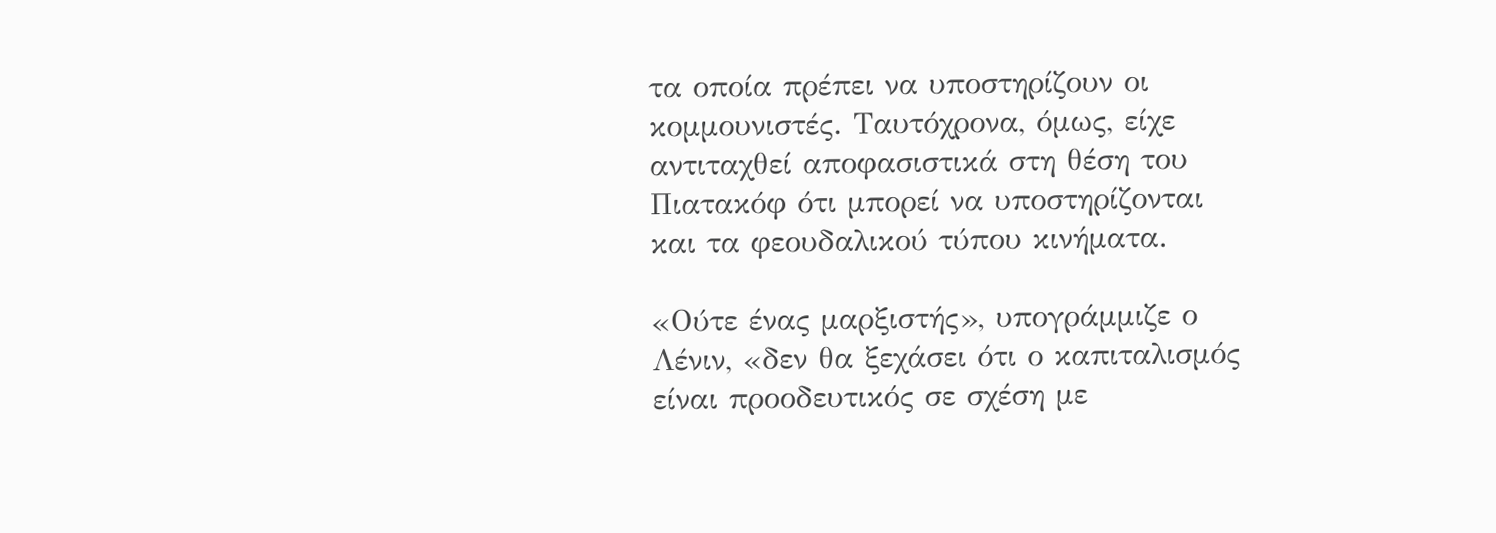τα οποία πρέπει να υποστηρίζουν οι κομμουνιστές. Ταυτόχρονα, όμως, είχε αντιταχθεί αποφασιστικά στη θέση του Πιατακόφ ότι μπορεί να υποστηρίζονται και τα φεουδαλικού τύπου κινήματα.

«Ούτε ένας μαρξιστής», υπογράμμιζε ο Λένιν, «δεν θα ξεχάσει ότι ο καπιταλισμός είναι προοδευτικός σε σχέση με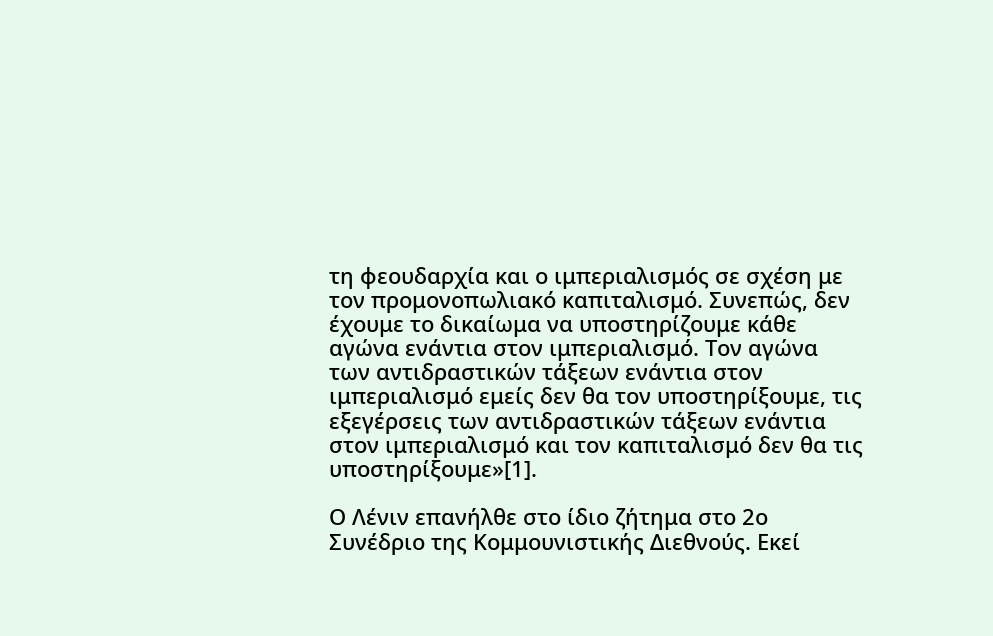τη φεουδαρχία και ο ιμπεριαλισμός σε σχέση με τον προμονοπωλιακό καπιταλισμό. Συνεπώς, δεν έχουμε το δικαίωμα να υποστηρίζουμε κάθε αγώνα ενάντια στον ιμπεριαλισμό. Τον αγώνα των αντιδραστικών τάξεων ενάντια στον ιμπεριαλισμό εμείς δεν θα τον υποστηρίξουμε, τις εξεγέρσεις των αντιδραστικών τάξεων ενάντια στον ιμπεριαλισμό και τον καπιταλισμό δεν θα τις υποστηρίξουμε»[1].

Ο Λένιν επανήλθε στο ίδιο ζήτημα στο 2ο Συνέδριο της Κομμουνιστικής Διεθνούς. Εκεί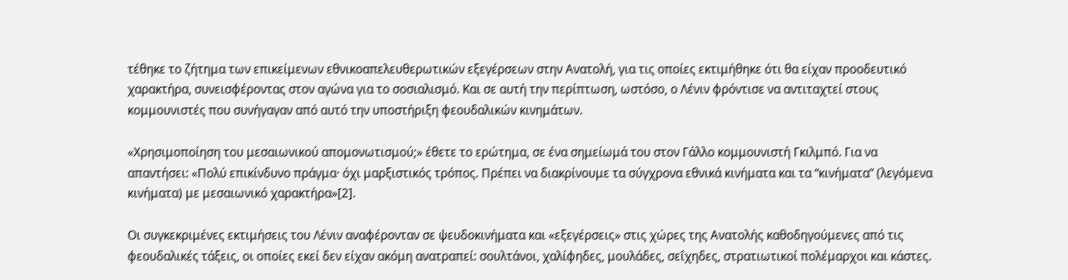τέθηκε το ζήτημα των επικείμενων εθνικοαπελευθερωτικών εξεγέρσεων στην Ανατολή, για τις οποίες εκτιμήθηκε ότι θα είχαν προοδευτικό χαρακτήρα, συνεισφέροντας στον αγώνα για το σοσιαλισμό. Και σε αυτή την περίπτωση, ωστόσο, ο Λένιν φρόντισε να αντιταχτεί στους κομμουνιστές που συνήγαγαν από αυτό την υποστήριξη φεουδαλικών κινημάτων.

«Χρησιμοποίηση του μεσαιωνικού απομονωτισμού;» έθετε το ερώτημα, σε ένα σημείωμά του στον Γάλλο κομμουνιστή Γκιλμπό. Για να απαντήσει: «Πολύ επικίνδυνο πράγμα· όχι μαρξιστικός τρόπος. Πρέπει να διακρίνουμε τα σύγχρονα εθνικά κινήματα και τα “κινήματα” (λεγόμενα κινήματα) με μεσαιωνικό χαρακτήρα»[2].

Οι συγκεκριμένες εκτιμήσεις του Λένιν αναφέρονταν σε ψευδοκινήματα και «εξεγέρσεις» στις χώρες της Ανατολής καθοδηγούμενες από τις φεουδαλικές τάξεις, οι οποίες εκεί δεν είχαν ακόμη ανατραπεί: σουλτάνοι, χαλίφηδες, μουλάδες, σεΐχηδες, στρατιωτικοί πολέμαρχοι και κάστες.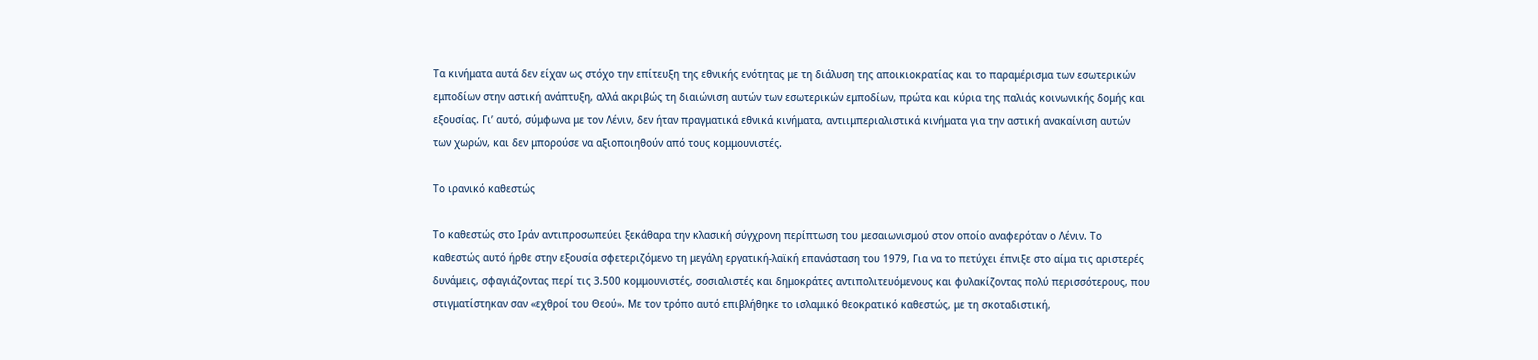Τα κινήματα αυτά δεν είχαν ως στόχο την επίτευξη της εθνικής ενότητας με τη διάλυση της αποικιοκρατίας και το παραμέρισμα των εσωτερικών εμποδίων στην αστική ανάπτυξη, αλλά ακριβώς τη διαιώνιση αυτών των εσωτερικών εμποδίων, πρώτα και κύρια της παλιάς κοινωνικής δομής και εξουσίας. Γι’ αυτό, σύμφωνα με τον Λένιν, δεν ήταν πραγματικά εθνικά κινήματα, αντιιμπεριαλιστικά κινήματα για την αστική ανακαίνιση αυτών των χωρών, και δεν μπορούσε να αξιοποιηθούν από τους κομμουνιστές.

Το ιρανικό καθεστώς

Το καθεστώς στο Ιράν αντιπροσωπεύει ξεκάθαρα την κλασική σύγχρονη περίπτωση του μεσαιωνισμού στον οποίο αναφερόταν ο Λένιν. Το καθεστώς αυτό ήρθε στην εξουσία σφετεριζόμενο τη μεγάλη εργατική-λαϊκή επανάσταση του 1979, Για να το πετύχει έπνιξε στο αίμα τις αριστερές δυνάμεις, σφαγιάζοντας περί τις 3.500 κομμουνιστές, σοσιαλιστές και δημοκράτες αντιπολιτευόμενους και φυλακίζοντας πολύ περισσότερους, που στιγματίστηκαν σαν «εχθροί του Θεού». Με τον τρόπο αυτό επιβλήθηκε το ισλαμικό θεοκρατικό καθεστώς, με τη σκοταδιστική,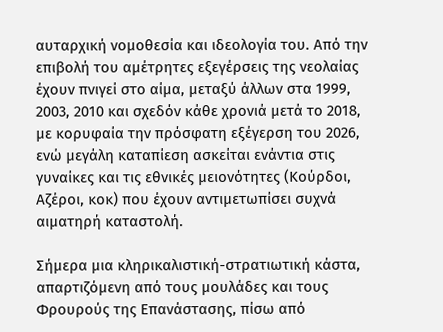αυταρχική νομοθεσία και ιδεολογία του. Από την επιβολή του αμέτρητες εξεγέρσεις της νεολαίας έχουν πνιγεί στο αίμα, μεταξύ άλλων στα 1999, 2003, 2010 και σχεδόν κάθε χρονιά μετά το 2018, με κορυφαία την πρόσφατη εξέγερση του 2026, ενώ μεγάλη καταπίεση ασκείται ενάντια στις γυναίκες και τις εθνικές μειονότητες (Κούρδοι, Αζέροι, κοκ) που έχουν αντιμετωπίσει συχνά αιματηρή καταστολή.

Σήμερα μια κληρικαλιστική-στρατιωτική κάστα, απαρτιζόμενη από τους μουλάδες και τους Φρουρούς της Επανάστασης, πίσω από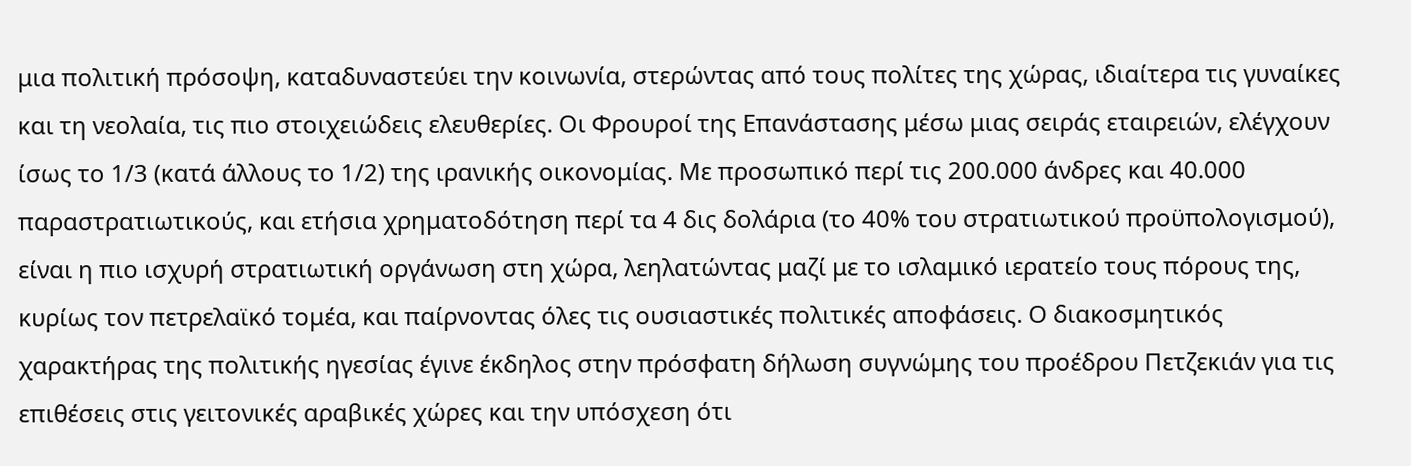μια πολιτική πρόσοψη, καταδυναστεύει την κοινωνία, στερώντας από τους πολίτες της χώρας, ιδιαίτερα τις γυναίκες και τη νεολαία, τις πιο στοιχειώδεις ελευθερίες. Οι Φρουροί της Επανάστασης μέσω μιας σειράς εταιρειών, ελέγχουν ίσως το 1/3 (κατά άλλους το 1/2) της ιρανικής οικονομίας. Με προσωπικό περί τις 200.000 άνδρες και 40.000 παραστρατιωτικούς, και ετήσια χρηματοδότηση περί τα 4 δις δολάρια (το 40% του στρατιωτικού προϋπολογισμού), είναι η πιο ισχυρή στρατιωτική οργάνωση στη χώρα, λεηλατώντας μαζί με το ισλαμικό ιερατείο τους πόρους της, κυρίως τον πετρελαϊκό τομέα, και παίρνοντας όλες τις ουσιαστικές πολιτικές αποφάσεις. Ο διακοσμητικός χαρακτήρας της πολιτικής ηγεσίας έγινε έκδηλος στην πρόσφατη δήλωση συγνώμης του προέδρου Πετζεκιάν για τις επιθέσεις στις γειτονικές αραβικές χώρες και την υπόσχεση ότι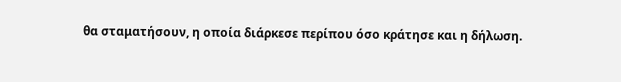θα σταματήσουν, η οποία διάρκεσε περίπου όσο κράτησε και η δήλωση.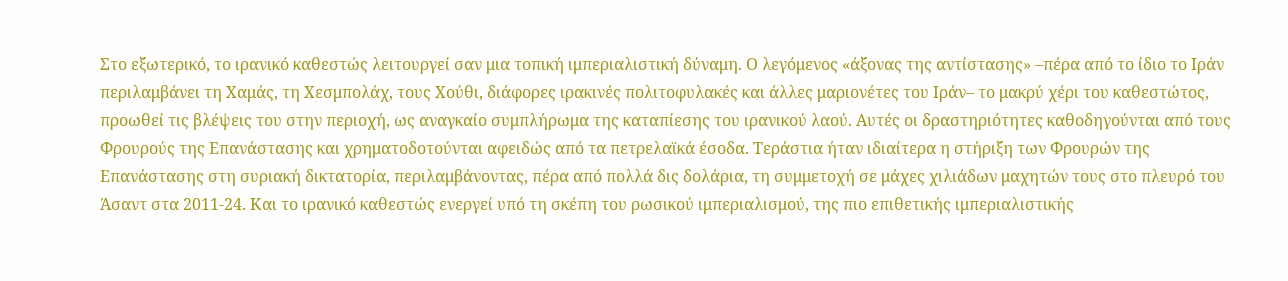Στο εξωτερικό, το ιρανικό καθεστώς λειτουργεί σαν μια τοπική ιμπεριαλιστική δύναμη. Ο λεγόμενος «άξονας της αντίστασης» –πέρα από το ίδιο το Ιράν περιλαμβάνει τη Χαμάς, τη Χεσμπολάχ, τους Χούθι, διάφορες ιρακινές πολιτοφυλακές και άλλες μαριονέτες του Ιράν– το μακρύ χέρι του καθεστώτος, προωθεί τις βλέψεις του στην περιοχή, ως αναγκαίο συμπλήρωμα της καταπίεσης του ιρανικού λαού. Αυτές οι δραστηριότητες καθοδηγούνται από τους Φρουρούς της Επανάστασης και χρηματοδοτούνται αφειδώς από τα πετρελαϊκά έσοδα. Τεράστια ήταν ιδιαίτερα η στήριξη των Φρουρών της Επανάστασης στη συριακή δικτατορία, περιλαμβάνοντας, πέρα από πολλά δις δολάρια, τη συμμετοχή σε μάχες χιλιάδων μαχητών τους στο πλευρό του Άσαντ στα 2011-24. Και το ιρανικό καθεστώς ενεργεί υπό τη σκέπη του ρωσικού ιμπεριαλισμού, της πιο επιθετικής ιμπεριαλιστικής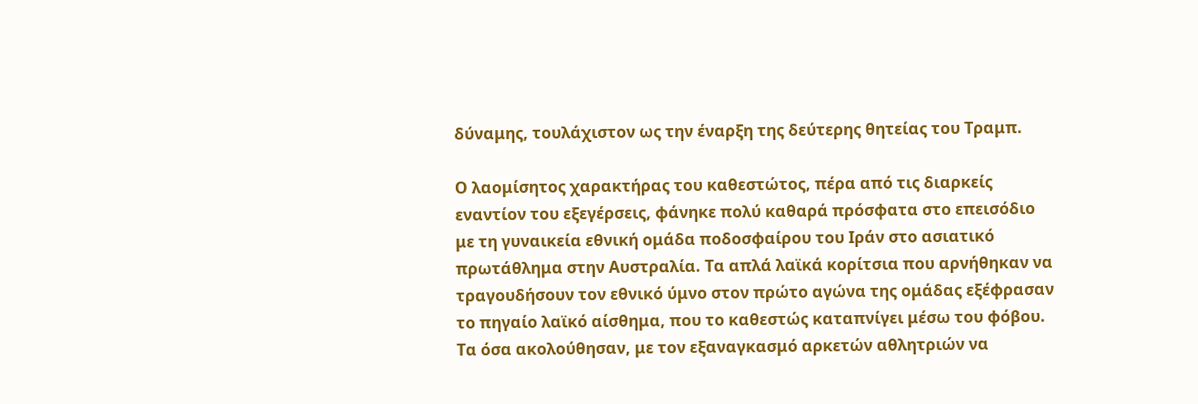δύναμης, τουλάχιστον ως την έναρξη της δεύτερης θητείας του Τραμπ.

Ο λαομίσητος χαρακτήρας του καθεστώτος, πέρα από τις διαρκείς εναντίον του εξεγέρσεις, φάνηκε πολύ καθαρά πρόσφατα στο επεισόδιο με τη γυναικεία εθνική ομάδα ποδοσφαίρου του Ιράν στο ασιατικό πρωτάθλημα στην Αυστραλία. Τα απλά λαϊκά κορίτσια που αρνήθηκαν να τραγουδήσουν τον εθνικό ύμνο στον πρώτο αγώνα της ομάδας εξέφρασαν το πηγαίο λαϊκό αίσθημα, που το καθεστώς καταπνίγει μέσω του φόβου. Τα όσα ακολούθησαν, με τον εξαναγκασμό αρκετών αθλητριών να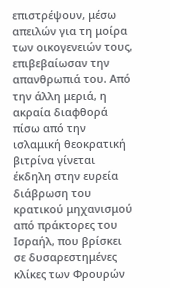επιστρέψουν, μέσω απειλών για τη μοίρα των οικογενειών τους, επιβεβαίωσαν την απανθρωπιά του. Από την άλλη μεριά, η ακραία διαφθορά πίσω από την ισλαμική θεοκρατική βιτρίνα γίνεται έκδηλη στην ευρεία διάβρωση του κρατικού μηχανισμού από πράκτορες του Ισραήλ, που βρίσκει σε δυσαρεστημένες κλίκες των Φρουρών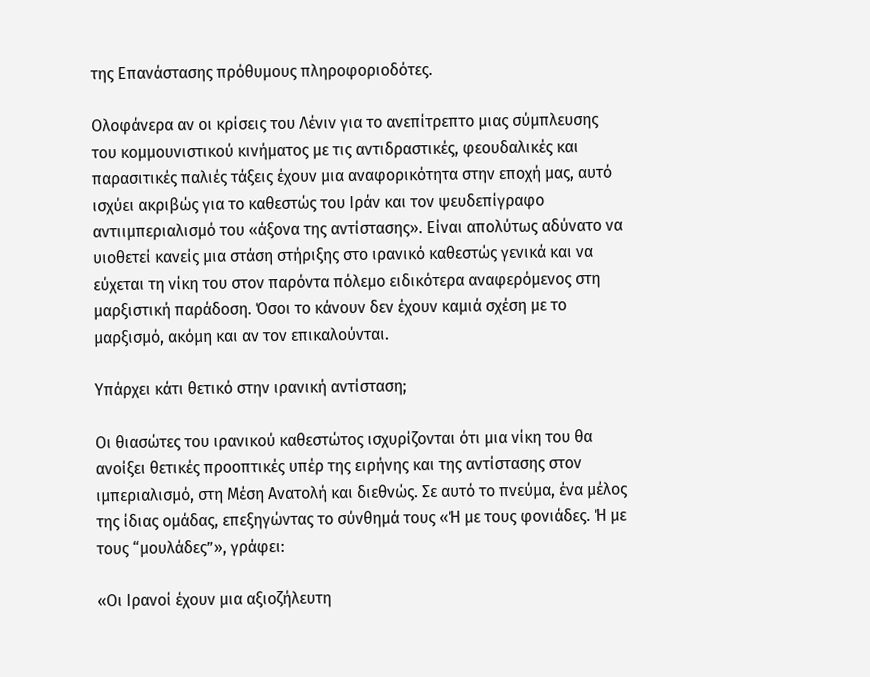της Επανάστασης πρόθυμους πληροφοριοδότες.

Ολοφάνερα αν οι κρίσεις του Λένιν για το ανεπίτρεπτο μιας σύμπλευσης του κομμουνιστικού κινήματος με τις αντιδραστικές, φεουδαλικές και παρασιτικές παλιές τάξεις έχουν μια αναφορικότητα στην εποχή μας, αυτό ισχύει ακριβώς για το καθεστώς του Ιράν και τον ψευδεπίγραφο αντιιμπεριαλισμό του «άξονα της αντίστασης». Είναι απολύτως αδύνατο να υιοθετεί κανείς μια στάση στήριξης στο ιρανικό καθεστώς γενικά και να εύχεται τη νίκη του στον παρόντα πόλεμο ειδικότερα αναφερόμενος στη μαρξιστική παράδοση. Όσοι το κάνουν δεν έχουν καμιά σχέση με το μαρξισμό, ακόμη και αν τον επικαλούνται.

Υπάρχει κάτι θετικό στην ιρανική αντίσταση;

Οι θιασώτες του ιρανικού καθεστώτος ισχυρίζονται ότι μια νίκη του θα ανοίξει θετικές προοπτικές υπέρ της ειρήνης και της αντίστασης στον ιμπεριαλισμό, στη Μέση Ανατολή και διεθνώς. Σε αυτό το πνεύμα, ένα μέλος της ίδιας ομάδας, επεξηγώντας το σύνθημά τους «Ή με τους φονιάδες. Ή με τους “μουλάδες”», γράφει:

«Οι Ιρανοί έχουν μια αξιοζήλευτη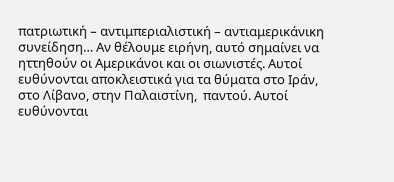πατριωτική – αντιμπεριαλιστική – αντιαμερικάνικη συνείδηση… Αν θέλουμε ειρήνη, αυτό σημαίνει να ηττηθούν οι Αμερικάνοι και οι σιωνιστές. Αυτοί ευθύνονται αποκλειστικά για τα θύματα στο Ιράν, στο Λίβανο, στην Παλαιστίνη,  παντού. Αυτοί ευθύνονται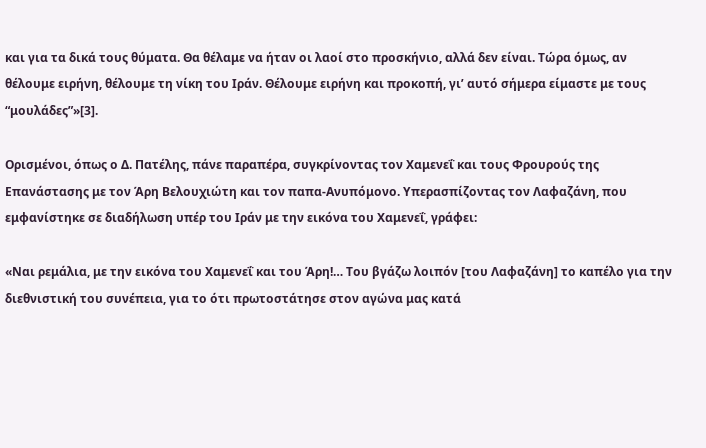και για τα δικά τους θύματα. Θα θέλαμε να ήταν οι λαοί στο προσκήνιο, αλλά δεν είναι. Τώρα όμως, αν θέλουμε ειρήνη, θέλουμε τη νίκη του Ιράν. Θέλουμε ειρήνη και προκοπή, γι’ αυτό σήμερα είμαστε με τους “μουλάδες”»[3].

Ορισμένοι, όπως ο Δ. Πατέλης, πάνε παραπέρα, συγκρίνοντας τον Χαμενεΐ και τους Φρουρούς της Επανάστασης με τον Άρη Βελουχιώτη και τον παπα-Ανυπόμονο. Υπερασπίζοντας τον Λαφαζάνη, που εμφανίστηκε σε διαδήλωση υπέρ του Ιράν με την εικόνα του Χαμενεΐ, γράφει:

«Ναι ρεμάλια, με την εικόνα του Χαμενεΐ και του Άρη!… Του βγάζω λοιπόν [του Λαφαζάνη] το καπέλο για την διεθνιστική του συνέπεια, για το ότι πρωτοστάτησε στον αγώνα μας κατά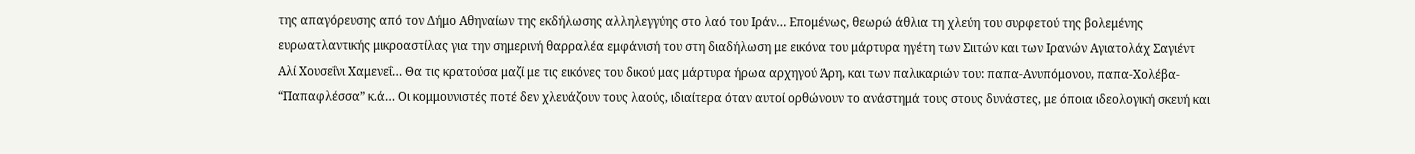της απαγόρευσης από τον Δήμο Αθηναίων της εκδήλωσης αλληλεγγύης στο λαό του Ιράν… Επομένως, θεωρώ άθλια τη χλεύη του συρφετού της βολεμένης ευρωατλαντικής μικροαστίλας για την σημερινή θαρραλέα εμφάνισή του στη διαδήλωση με εικόνα του μάρτυρα ηγέτη των Σιιτών και των Ιρανών Αγιατολάχ Σαγιέντ Αλί Χουσεΐνι Χαμενεΐ… Θα τις κρατούσα μαζί με τις εικόνες του δικού μας μάρτυρα ήρωα αρχηγού Άρη, και των παλικαριών του: παπα-Ανυπόμονου, παπα-Χολέβα- “Παπαφλέσσα” κ.ά… Οι κομμουνιστές ποτέ δεν χλευάζουν τους λαούς, ιδιαίτερα όταν αυτοί ορθώνουν το ανάστημά τους στους δυνάστες, με όποια ιδεολογική σκευή και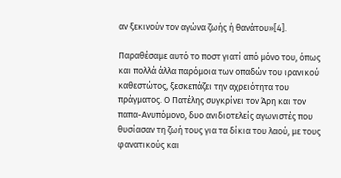αν ξεκινούν τον αγώνα ζωής ή θανάτου»[4].

Παραθέσαμε αυτό το ποστ γιατί από μόνο του, όπως και πολλά άλλα παρόμοια των οπαδών του ιρανικού καθεστώτος, ξεσκεπάζει την αχρειότητα του πράγματος. Ο Πατέλης συγκρίνει τον Άρη και τον παπα-Ανυπόμονο, δυο ανιδιοτελείς αγωνιστές που θυσίασαν τη ζωή τους για τα δίκια του λαού, με τους φανατικούς και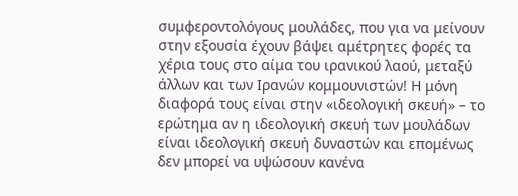συμφεροντολόγους μουλάδες, που για να μείνουν στην εξουσία έχουν βάψει αμέτρητες φορές τα χέρια τους στο αίμα του ιρανικού λαού, μεταξύ άλλων και των Ιρανών κομμουνιστών! Η μόνη διαφορά τους είναι στην «ιδεολογική σκευή» – το ερώτημα αν η ιδεολογική σκευή των μουλάδων είναι ιδεολογική σκευή δυναστών και επομένως δεν μπορεί να υψώσουν κανένα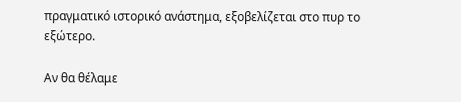πραγματικό ιστορικό ανάστημα, εξοβελίζεται στο πυρ το εξώτερο.

Αν θα θέλαμε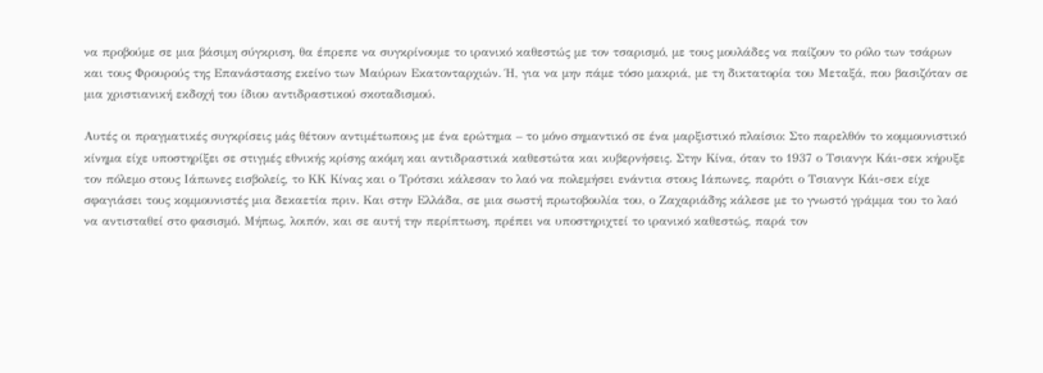να προβούμε σε μια βάσιμη σύγκριση, θα έπρεπε να συγκρίνουμε το ιρανικό καθεστώς με τον τσαρισμό, με τους μουλάδες να παίζουν το ρόλο των τσάρων και τους Φρουρούς της Επανάστασης εκείνο των Μαύρων Εκατονταρχιών. Ή, για να μην πάμε τόσο μακριά, με τη δικτατορία του Μεταξά, που βασιζόταν σε μια χριστιανική εκδοχή του ίδιου αντιδραστικού σκοταδισμού.

Αυτές οι πραγματικές συγκρίσεις μάς θέτουν αντιμέτωπους με ένα ερώτημα – το μόνο σημαντικό σε ένα μαρξιστικό πλαίσιο: Στο παρελθόν το κομμουνιστικό κίνημα είχε υποστηρίξει σε στιγμές εθνικής κρίσης ακόμη και αντιδραστικά καθεστώτα και κυβερνήσεις. Στην Κίνα, όταν το 1937 ο Τσιανγκ Κάι-σεκ κήρυξε τον πόλεμο στους Ιάπωνες εισβολείς, το ΚΚ Κίνας και ο Τρότσκι κάλεσαν το λαό να πολεμήσει ενάντια στους Ιάπωνες, παρότι ο Τσιανγκ Κάι-σεκ είχε σφαγιάσει τους κομμουνιστές μια δεκαετία πριν. Και στην Ελλάδα, σε μια σωστή πρωτοβουλία του, ο Ζαχαριάδης κάλεσε με το γνωστό γράμμα του το λαό να αντισταθεί στο φασισμό. Μήπως, λοιπόν, και σε αυτή την περίπτωση, πρέπει να υποστηριχτεί το ιρανικό καθεστώς, παρά τον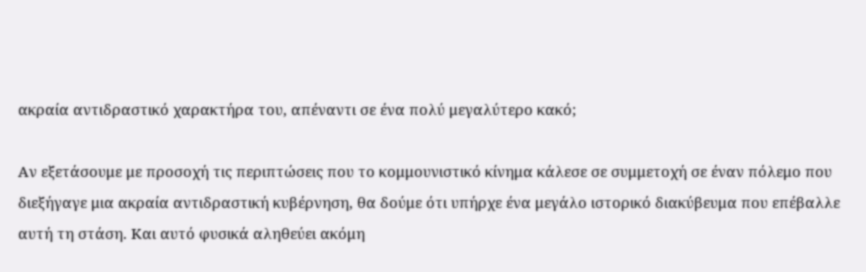ακραία αντιδραστικό χαρακτήρα του, απέναντι σε ένα πολύ μεγαλύτερο κακό;

Αν εξετάσουμε με προσοχή τις περιπτώσεις που το κομμουνιστικό κίνημα κάλεσε σε συμμετοχή σε έναν πόλεμο που διεξήγαγε μια ακραία αντιδραστική κυβέρνηση, θα δούμε ότι υπήρχε ένα μεγάλο ιστορικό διακύβευμα που επέβαλλε αυτή τη στάση. Και αυτό φυσικά αληθεύει ακόμη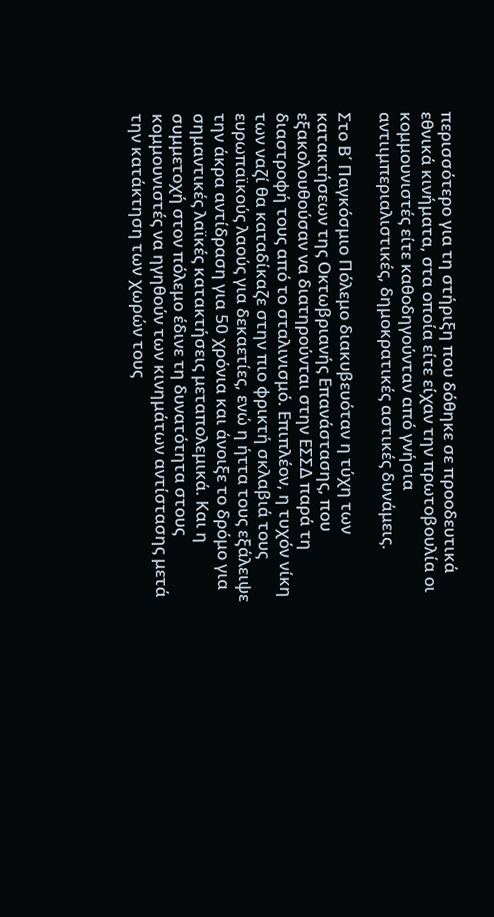περισσότερο για τη στήριξη που δόθηκε σε προοδευτικά εθνικά κινήματα, στα οποία είτε είχαν την πρωτοβουλία οι κομμουνιστές είτε καθοδηγούνταν από γνήσια αντιιμπεριαλιστικές, δημοκρατικές αστικές δυνάμεις.

Στο Β΄ Παγκόσμιο Πόλεμο διακυβευόταν η τύχη των κατακτήσεων της Οκτωβριανής Επανάστασης, που εξακολουθούσαν να διατηρούνται στην ΕΣΣΔ παρά τη διαστροφή τους από το σταλινισμό. Επιπλέον, η τυχόν νίκη των ναζί θα καταδίκαζε στην πιο φρικτή σκλαβιά τους ευρωπαϊκούς λαούς για δεκαετίες, ενώ η ήττα τους εξάλειψε την άκρα αντίδραση για 50 χρόνια και άνοιξε το δρόμο για σημαντικές λαϊκές κατακτήσεις μεταπολεμικά. Και η συμμετοχή στον πόλεμο έδινε τη δυνατότητα στους κομμουνιστές να ηγηθούν των κινημάτων αντίστασης μετά την κατάκτηση των χωρών τους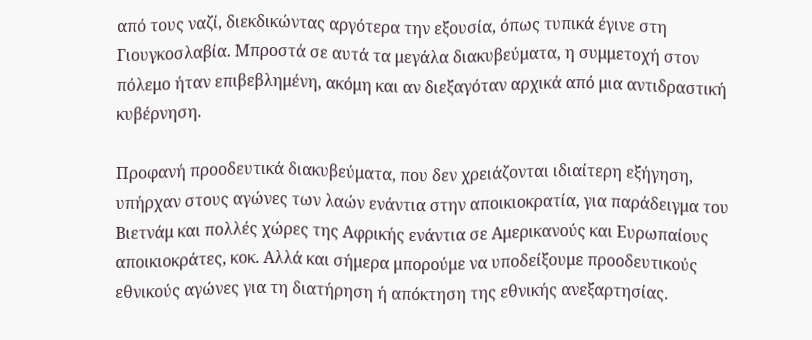από τους ναζί, διεκδικώντας αργότερα την εξουσία, όπως τυπικά έγινε στη Γιουγκοσλαβία. Μπροστά σε αυτά τα μεγάλα διακυβεύματα, η συμμετοχή στον πόλεμο ήταν επιβεβλημένη, ακόμη και αν διεξαγόταν αρχικά από μια αντιδραστική κυβέρνηση.

Προφανή προοδευτικά διακυβεύματα, που δεν χρειάζονται ιδιαίτερη εξήγηση, υπήρχαν στους αγώνες των λαών ενάντια στην αποικιοκρατία, για παράδειγμα του Βιετνάμ και πολλές χώρες της Αφρικής ενάντια σε Αμερικανούς και Ευρωπαίους αποικιοκράτες, κοκ. Αλλά και σήμερα μπορούμε να υποδείξουμε προοδευτικούς εθνικούς αγώνες για τη διατήρηση ή απόκτηση της εθνικής ανεξαρτησίας.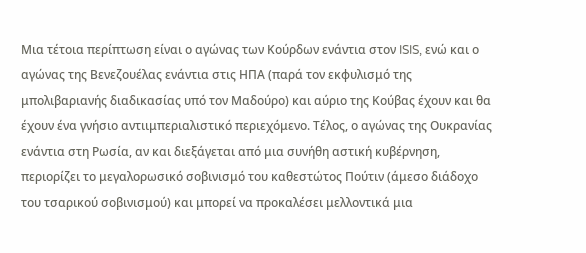Μια τέτοια περίπτωση είναι ο αγώνας των Κούρδων ενάντια στον ISIS, ενώ και ο αγώνας της Βενεζουέλας ενάντια στις ΗΠΑ (παρά τον εκφυλισμό της μπολιβαριανής διαδικασίας υπό τον Μαδούρο) και αύριο της Κούβας έχουν και θα έχουν ένα γνήσιο αντιιμπεριαλιστικό περιεχόμενο. Τέλος, ο αγώνας της Ουκρανίας ενάντια στη Ρωσία, αν και διεξάγεται από μια συνήθη αστική κυβέρνηση, περιορίζει το μεγαλορωσικό σοβινισμό του καθεστώτος Πούτιν (άμεσο διάδοχο του τσαρικού σοβινισμού) και μπορεί να προκαλέσει μελλοντικά μια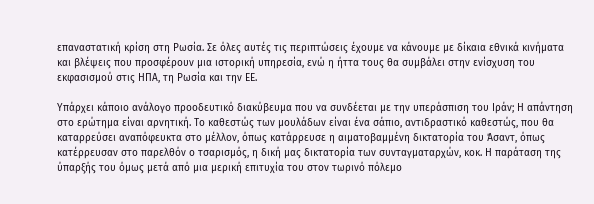επαναστατική κρίση στη Ρωσία. Σε όλες αυτές τις περιπτώσεις έχουμε να κάνουμε με δίκαια εθνικά κινήματα και βλέψεις που προσφέρουν μια ιστορική υπηρεσία, ενώ η ήττα τους θα συμβάλει στην ενίσχυση του εκφασισμού στις ΗΠΑ, τη Ρωσία και την ΕΕ.

Υπάρχει κάποιο ανάλογο προοδευτικό διακύβευμα που να συνδέεται με την υπεράσπιση του Ιράν; Η απάντηση στο ερώτημα είναι αρνητική. Το καθεστώς των μουλάδων είναι ένα σάπιο, αντιδραστικό καθεστώς, που θα καταρρεύσει αναπόφευκτα στο μέλλον, όπως κατάρρευσε η αιματοβαμμένη δικτατορία του Άσαντ, όπως κατέρρευσαν στο παρελθόν ο τσαρισμός, η δική μας δικτατορία των συνταγματαρχών, κοκ. Η παράταση της ύπαρξής του όμως μετά από μια μερική επιτυχία του στον τωρινό πόλεμο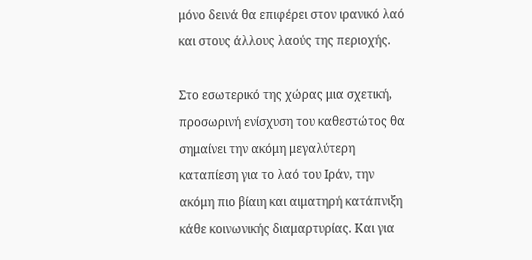μόνο δεινά θα επιφέρει στον ιρανικό λαό και στους άλλους λαούς της περιοχής.

Στο εσωτερικό της χώρας μια σχετική, προσωρινή ενίσχυση του καθεστώτος θα σημαίνει την ακόμη μεγαλύτερη καταπίεση για το λαό του Ιράν, την ακόμη πιο βίαιη και αιματηρή κατάπνιξη κάθε κοινωνικής διαμαρτυρίας. Και για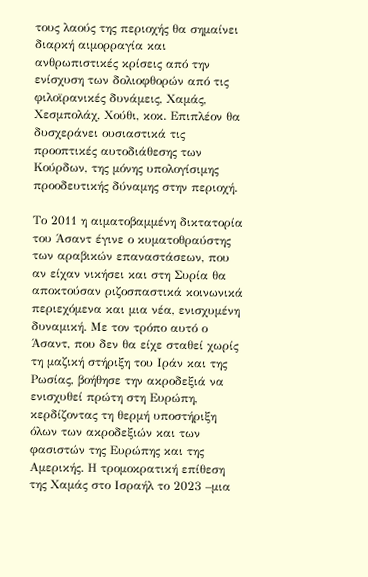τους λαούς της περιοχής θα σημαίνει διαρκή αιμορραγία και ανθρωπιστικές κρίσεις από την ενίσχυση των δολιοφθορών από τις φιλοϊρανικές δυνάμεις, Χαμάς, Χεσμπολάχ, Χούθι, κοκ. Επιπλέον θα δυσχεράνει ουσιαστικά τις προοπτικές αυτοδιάθεσης των Κούρδων, της μόνης υπολογίσιμης προοδευτικής δύναμης στην περιοχή.

Το 2011 η αιματοβαμμένη δικτατορία του Άσαντ έγινε ο κυματοθραύστης των αραβικών επαναστάσεων, που αν είχαν νικήσει και στη Συρία θα αποκτούσαν ριζοσπαστικά κοινωνικά περιεχόμενα και μια νέα, ενισχυμένη δυναμική. Με τον τρόπο αυτό ο Άσαντ, που δεν θα είχε σταθεί χωρίς τη μαζική στήριξη του Ιράν και της Ρωσίας, βοήθησε την ακροδεξιά να ενισχυθεί πρώτη στη Ευρώπη, κερδίζοντας τη θερμή υποστήριξη όλων των ακροδεξιών και των φασιστών της Ευρώπης και της Αμερικής. Η τρομοκρατική επίθεση της Χαμάς στο Ισραήλ το 2023 –μια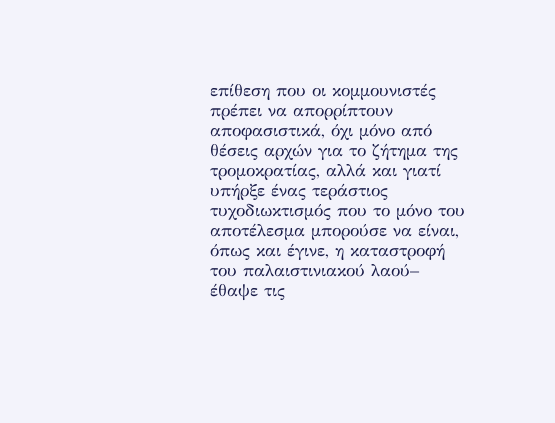επίθεση που οι κομμουνιστές πρέπει να απορρίπτουν αποφασιστικά, όχι μόνο από θέσεις αρχών για το ζήτημα της τρομοκρατίας, αλλά και γιατί υπήρξε ένας τεράστιος τυχοδιωκτισμός που το μόνο του αποτέλεσμα μπορούσε να είναι, όπως και έγινε, η καταστροφή του παλαιστινιακού λαού– έθαψε τις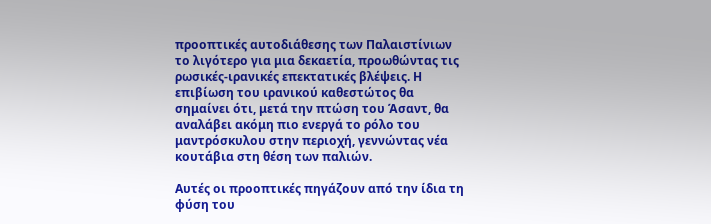προοπτικές αυτοδιάθεσης των Παλαιστίνιων το λιγότερο για μια δεκαετία, προωθώντας τις ρωσικές-ιρανικές επεκτατικές βλέψεις. Η επιβίωση του ιρανικού καθεστώτος θα σημαίνει ότι, μετά την πτώση του Άσαντ, θα αναλάβει ακόμη πιο ενεργά το ρόλο του μαντρόσκυλου στην περιοχή, γεννώντας νέα κουτάβια στη θέση των παλιών.

Αυτές οι προοπτικές πηγάζουν από την ίδια τη φύση του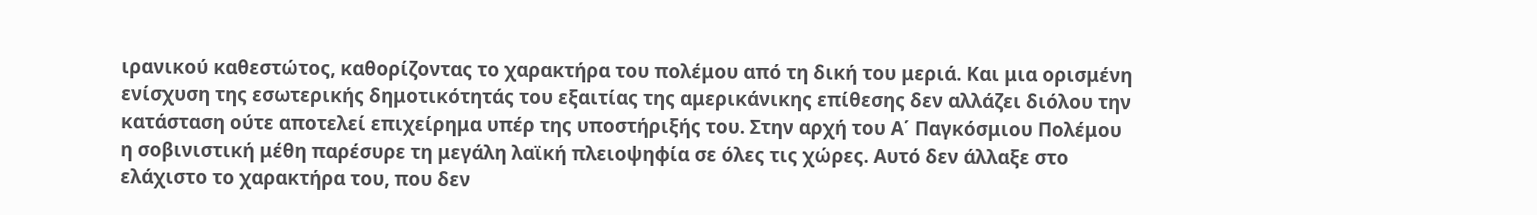ιρανικού καθεστώτος, καθορίζοντας το χαρακτήρα του πολέμου από τη δική του μεριά. Και μια ορισμένη ενίσχυση της εσωτερικής δημοτικότητάς του εξαιτίας της αμερικάνικης επίθεσης δεν αλλάζει διόλου την κατάσταση ούτε αποτελεί επιχείρημα υπέρ της υποστήριξής του. Στην αρχή του Α΄ Παγκόσμιου Πολέμου η σοβινιστική μέθη παρέσυρε τη μεγάλη λαϊκή πλειοψηφία σε όλες τις χώρες. Αυτό δεν άλλαξε στο ελάχιστο το χαρακτήρα του, που δεν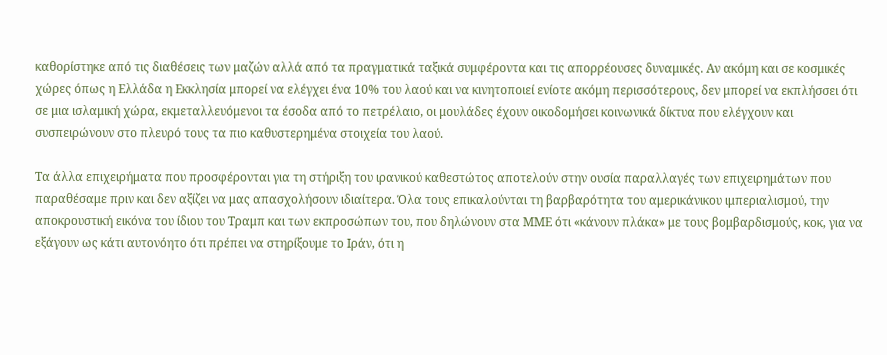καθορίστηκε από τις διαθέσεις των μαζών αλλά από τα πραγματικά ταξικά συμφέροντα και τις απορρέουσες δυναμικές. Αν ακόμη και σε κοσμικές χώρες όπως η Ελλάδα η Εκκλησία μπορεί να ελέγχει ένα 10% του λαού και να κινητοποιεί ενίοτε ακόμη περισσότερους, δεν μπορεί να εκπλήσσει ότι σε μια ισλαμική χώρα, εκμεταλλευόμενοι τα έσοδα από το πετρέλαιο, οι μουλάδες έχουν οικοδομήσει κοινωνικά δίκτυα που ελέγχουν και συσπειρώνουν στο πλευρό τους τα πιο καθυστερημένα στοιχεία του λαού.

Τα άλλα επιχειρήματα που προσφέρονται για τη στήριξη του ιρανικού καθεστώτος αποτελούν στην ουσία παραλλαγές των επιχειρημάτων που παραθέσαμε πριν και δεν αξίζει να μας απασχολήσουν ιδιαίτερα. Όλα τους επικαλούνται τη βαρβαρότητα του αμερικάνικου ιμπεριαλισμού, την αποκρουστική εικόνα του ίδιου του Τραμπ και των εκπροσώπων του, που δηλώνουν στα ΜΜΕ ότι «κάνουν πλάκα» με τους βομβαρδισμούς, κοκ, για να εξάγουν ως κάτι αυτονόητο ότι πρέπει να στηρίξουμε το Ιράν, ότι η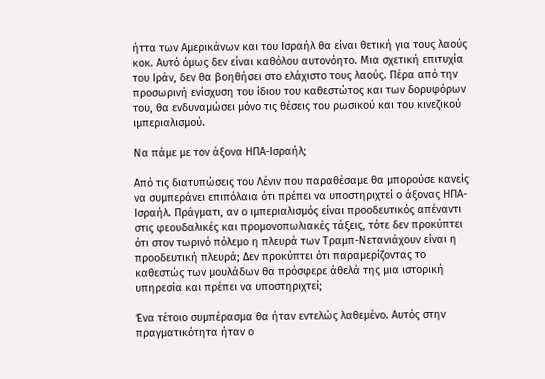ήττα των Αμερικάνων και του Ισραήλ θα είναι θετική για τους λαούς κοκ. Αυτό όμως δεν είναι καθόλου αυτονόητο. Μια σχετική επιτυχία του Ιράν, δεν θα βοηθήσει στο ελάχιστο τους λαούς. Πέρα από την προσωρινή ενίσχυση του ίδιου του καθεστώτος και των δορυφόρων του, θα ενδυναμώσει μόνο τις θέσεις του ρωσικού και του κινεζικού ιμπεριαλισμού.

Να πάμε με τον άξονα ΗΠΑ-Ισραήλ;

Από τις διατυπώσεις του Λένιν που παραθέσαμε θα μπορούσε κανείς να συμπεράνει επιπόλαια ότι πρέπει να υποστηριχτεί ο άξονας ΗΠΑ-Ισραήλ. Πράγματι, αν ο ιμπεριαλισμός είναι προοδευτικός απέναντι στις φεουδαλικές και προμονοπωλιακές τάξεις, τότε δεν προκύπτει ότι στον τωρινό πόλεμο η πλευρά των Τραμπ-Νετανιάχουν είναι η προοδευτική πλευρά; Δεν προκύπτει ότι παραμερίζοντας το καθεστώς των μουλάδων θα πρόσφερε άθελά της μια ιστορική υπηρεσία και πρέπει να υποστηριχτεί;

Ένα τέτοιο συμπέρασμα θα ήταν εντελώς λαθεμένο. Αυτός στην πραγματικότητα ήταν ο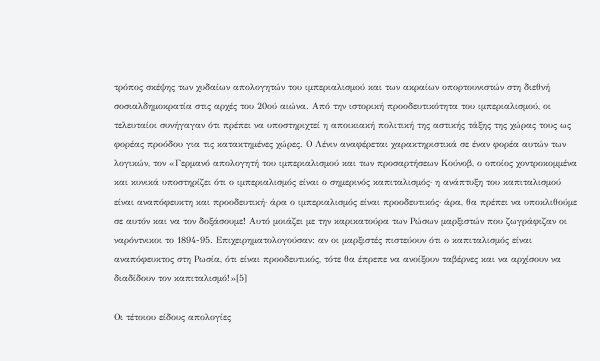τρόπος σκέψης των χυδαίων απολογητών του ιμπεριαλισμού και των ακραίων οπορτουνιστών στη διεθνή σοσιαλδημοκρατία στις αρχές του 20ού αιώνα. Από την ιστορική προοδευτικότητα του ιμπεριαλισμού, οι τελευταίοι συνήγαγαν ότι πρέπει να υποστηριχτεί η αποικιακή πολιτική της αστικής τάξης της χώρας τους ως φορέας προόδου για τις κατακτημένες χώρες. Ο Λένιν αναφέρεται χαρακτηριστικά σε έναν φορέα αυτών των λογικών, τον «Γερμανό απολογητή του ιμπεριαλισμού και των προσαρτήσεων Κούνοβ, ο οποίος χοντροκομμένα και κυνικά υποστηρίζει ότι ο ιμπεριαλισμός είναι ο σημερινός καπιταλισμός· η ανάπτυξη του καπιταλισμού είναι αναπόφευκτη και προοδευτική· άρα ο ιμπεριαλισμός είναι προοδευτικός· άρα, θα πρέπει να υποκλιθούμε σε αυτόν και να τον δοξάσουμε! Αυτό μοιάζει με την καρικατούρα των Ρώσων μαρξιστών που ζωγράφιζαν οι ναρόντνικοι το 1894-95. Επιχειρηματολογούσαν: αν οι μαρξιστές πιστεύουν ότι ο καπιταλισμός είναι αναπόφευκτος στη Ρωσία, ότι είναι προοδευτικός, τότε θα έπρεπε να ανοίξουν ταβέρνες και να αρχίσουν να διαδίδουν τον καπιταλισμό!»[5]

Οι τέτοιου είδους απολογίες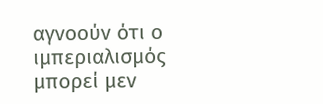αγνοούν ότι ο ιμπεριαλισμός μπορεί μεν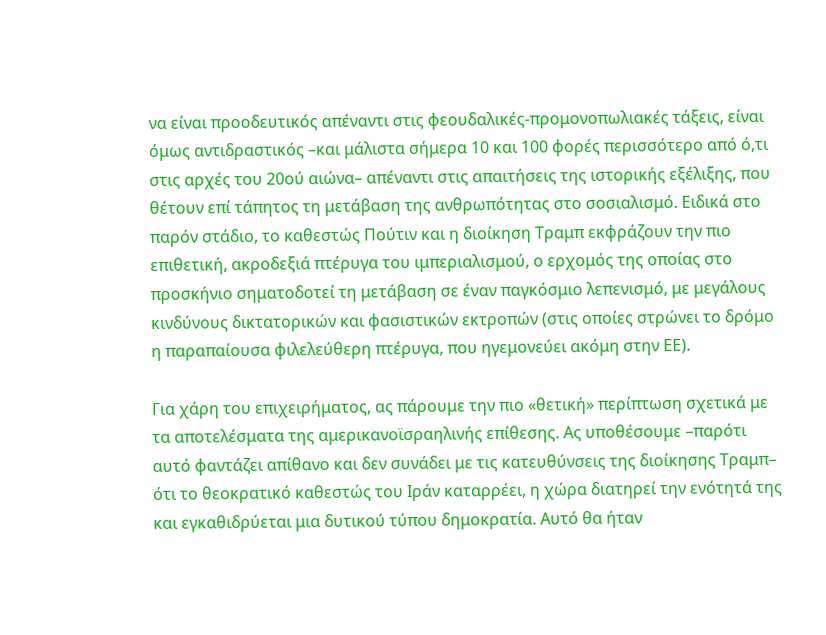να είναι προοδευτικός απέναντι στις φεουδαλικές-προμονοπωλιακές τάξεις, είναι όμως αντιδραστικός –και μάλιστα σήμερα 10 και 100 φορές περισσότερο από ό,τι στις αρχές του 20ού αιώνα– απέναντι στις απαιτήσεις της ιστορικής εξέλιξης, που θέτουν επί τάπητος τη μετάβαση της ανθρωπότητας στο σοσιαλισμό. Ειδικά στο παρόν στάδιο, το καθεστώς Πούτιν και η διοίκηση Τραμπ εκφράζουν την πιο επιθετική, ακροδεξιά πτέρυγα του ιμπεριαλισμού, ο ερχομός της οποίας στο προσκήνιο σηματοδοτεί τη μετάβαση σε έναν παγκόσμιο λεπενισμό, με μεγάλους κινδύνους δικτατορικών και φασιστικών εκτροπών (στις οποίες στρώνει το δρόμο η παραπαίουσα φιλελεύθερη πτέρυγα, που ηγεμονεύει ακόμη στην ΕΕ).

Για χάρη του επιχειρήματος, ας πάρουμε την πιο «θετική» περίπτωση σχετικά με τα αποτελέσματα της αμερικανοϊσραηλινής επίθεσης. Ας υποθέσουμε –παρότι αυτό φαντάζει απίθανο και δεν συνάδει με τις κατευθύνσεις της διοίκησης Τραμπ– ότι το θεοκρατικό καθεστώς του Ιράν καταρρέει, η χώρα διατηρεί την ενότητά της και εγκαθιδρύεται μια δυτικού τύπου δημοκρατία. Αυτό θα ήταν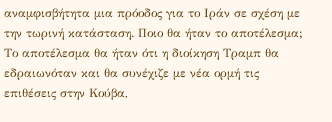αναμφισβήτητα μια πρόοδος για το Ιράν σε σχέση με την τωρινή κατάσταση. Ποιο θα ήταν το αποτέλεσμα; Το αποτέλεσμα θα ήταν ότι η διοίκηση Τραμπ θα εδραιωνόταν και θα συνέχιζε με νέα ορμή τις επιθέσεις στην Κούβα,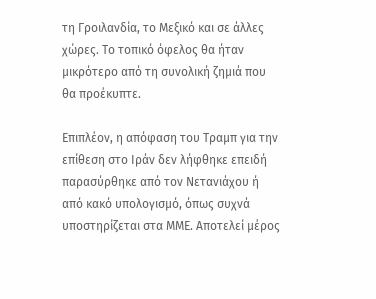τη Γροιλανδία, το Μεξικό και σε άλλες χώρες. Το τοπικό όφελος θα ήταν μικρότερο από τη συνολική ζημιά που θα προέκυπτε.

Επιπλέον, η απόφαση του Τραμπ για την επίθεση στο Ιράν δεν λήφθηκε επειδή παρασύρθηκε από τον Νετανιάχου ή από κακό υπολογισμό, όπως συχνά υποστηρίζεται στα ΜΜΕ. Αποτελεί μέρος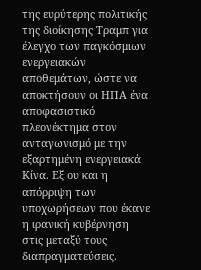της ευρύτερης πολιτικής της διοίκησης Τραμπ για έλεγχο των παγκόσμιων ενεργειακών αποθεμάτων, ώστε να αποκτήσουν οι ΗΠΑ ένα αποφασιστικό πλεονέκτημα στον ανταγωνισμό με την εξαρτημένη ενεργειακά Κίνα. Εξ ου και η απόρριψη των υποχωρήσεων που έκανε η ιρανική κυβέρνηση στις μεταξύ τους διαπραγματεύσεις.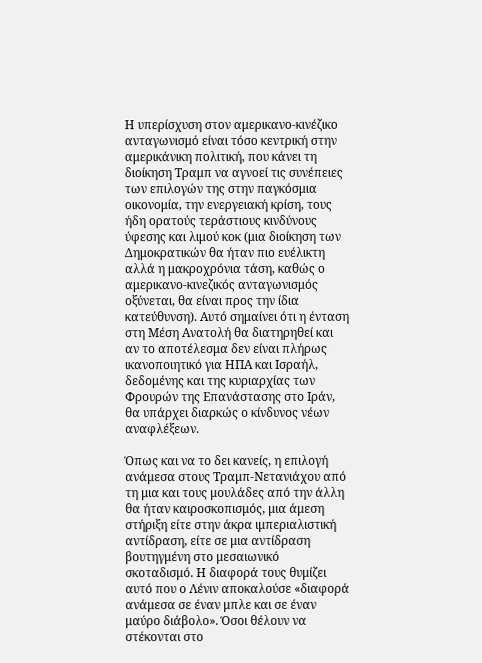Η υπερίσχυση στον αμερικανο-κινέζικο ανταγωνισμό είναι τόσο κεντρική στην αμερικάνικη πολιτική, που κάνει τη διοίκηση Τραμπ να αγνοεί τις συνέπειες των επιλογών της στην παγκόσμια οικονομία, την ενεργειακή κρίση, τους ήδη ορατούς τεράστιους κινδύνους ύφεσης και λιμού κοκ (μια διοίκηση των Δημοκρατικών θα ήταν πιο ευέλικτη αλλά η μακροχρόνια τάση, καθώς ο αμερικανο-κινεζικός ανταγωνισμός οξύνεται, θα είναι προς την ίδια κατεύθυνση). Αυτό σημαίνει ότι η ένταση στη Μέση Ανατολή θα διατηρηθεί και αν το αποτέλεσμα δεν είναι πλήρως ικανοποιητικό για ΗΠΑ και Ισραήλ, δεδομένης και της κυριαρχίας των Φρουρών της Επανάστασης στο Ιράν, θα υπάρχει διαρκώς ο κίνδυνος νέων αναφλέξεων.

Όπως και να το δει κανείς, η επιλογή ανάμεσα στους Τραμπ-Νετανιάχου από τη μια και τους μουλάδες από την άλλη θα ήταν καιροσκοπισμός, μια άμεση στήριξη είτε στην άκρα ιμπεριαλιστική αντίδραση, είτε σε μια αντίδραση βουτηγμένη στο μεσαιωνικό σκοταδισμό. Η διαφορά τους θυμίζει αυτό που ο Λένιν αποκαλούσε «διαφορά ανάμεσα σε έναν μπλε και σε έναν μαύρο διάβολο». Όσοι θέλουν να στέκονται στο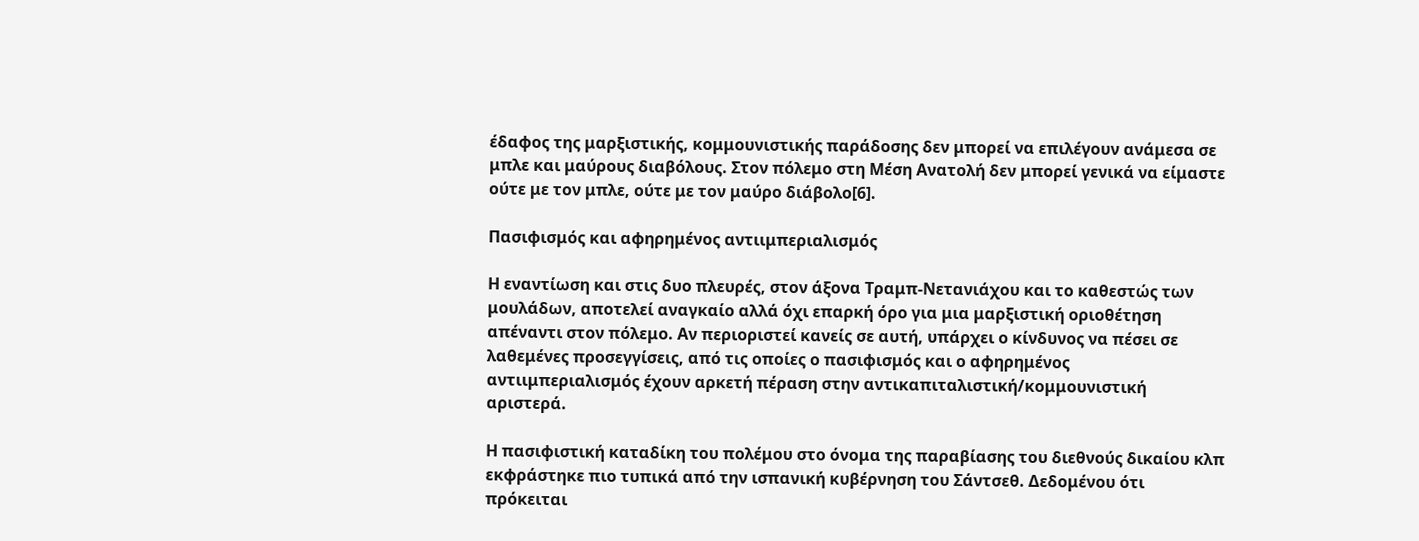έδαφος της μαρξιστικής, κομμουνιστικής παράδοσης δεν μπορεί να επιλέγουν ανάμεσα σε μπλε και μαύρους διαβόλους. Στον πόλεμο στη Μέση Ανατολή δεν μπορεί γενικά να είμαστε ούτε με τον μπλε, ούτε με τον μαύρο διάβολο[6].

Πασιφισμός και αφηρημένος αντιιμπεριαλισμός

Η εναντίωση και στις δυο πλευρές, στον άξονα Τραμπ-Νετανιάχου και το καθεστώς των μουλάδων, αποτελεί αναγκαίο αλλά όχι επαρκή όρο για μια μαρξιστική οριοθέτηση απέναντι στον πόλεμο. Αν περιοριστεί κανείς σε αυτή, υπάρχει ο κίνδυνος να πέσει σε λαθεμένες προσεγγίσεις, από τις οποίες ο πασιφισμός και ο αφηρημένος αντιιμπεριαλισμός έχουν αρκετή πέραση στην αντικαπιταλιστική/κομμουνιστική αριστερά.

Η πασιφιστική καταδίκη του πολέμου στο όνομα της παραβίασης του διεθνούς δικαίου κλπ εκφράστηκε πιο τυπικά από την ισπανική κυβέρνηση του Σάντσεθ. Δεδομένου ότι πρόκειται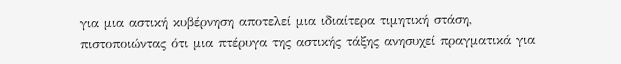για μια αστική κυβέρνηση αποτελεί μια ιδιαίτερα τιμητική στάση, πιστοποιώντας ότι μια πτέρυγα της αστικής τάξης ανησυχεί πραγματικά για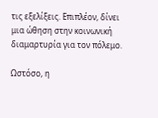τις εξελίξεις. Επιπλέον, δίνει μια ώθηση στην κοινωνική διαμαρτυρία για τον πόλεμο.

Ωστόσο, η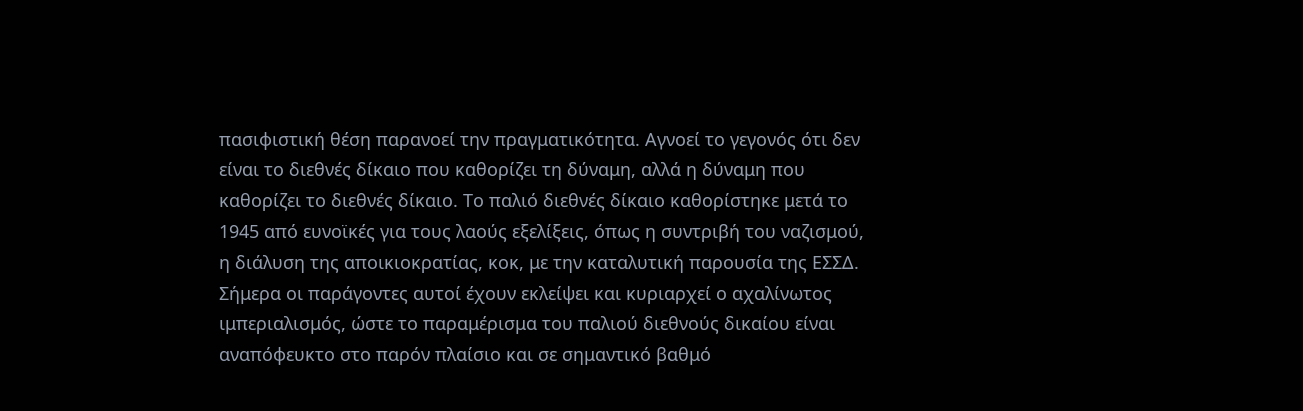πασιφιστική θέση παρανοεί την πραγματικότητα. Αγνοεί το γεγονός ότι δεν είναι το διεθνές δίκαιο που καθορίζει τη δύναμη, αλλά η δύναμη που καθορίζει το διεθνές δίκαιο. Το παλιό διεθνές δίκαιο καθορίστηκε μετά το 1945 από ευνοϊκές για τους λαούς εξελίξεις, όπως η συντριβή του ναζισμού, η διάλυση της αποικιοκρατίας, κοκ, με την καταλυτική παρουσία της ΕΣΣΔ. Σήμερα οι παράγοντες αυτοί έχουν εκλείψει και κυριαρχεί ο αχαλίνωτος ιμπεριαλισμός, ώστε το παραμέρισμα του παλιού διεθνούς δικαίου είναι αναπόφευκτο στο παρόν πλαίσιο και σε σημαντικό βαθμό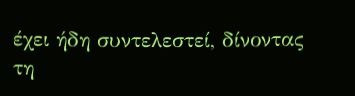έχει ήδη συντελεστεί, δίνοντας τη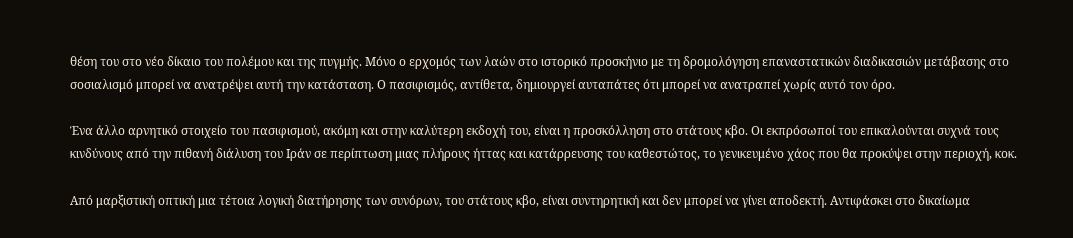θέση του στο νέο δίκαιο του πολέμου και της πυγμής. Μόνο ο ερχομός των λαών στο ιστορικό προσκήνιο με τη δρομολόγηση επαναστατικών διαδικασιών μετάβασης στο σοσιαλισμό μπορεί να ανατρέψει αυτή την κατάσταση. Ο πασιφισμός, αντίθετα, δημιουργεί αυταπάτες ότι μπορεί να ανατραπεί χωρίς αυτό τον όρο.

Ένα άλλο αρνητικό στοιχείο του πασιφισμού, ακόμη και στην καλύτερη εκδοχή του, είναι η προσκόλληση στο στάτους κβο. Οι εκπρόσωποί του επικαλούνται συχνά τους κινδύνους από την πιθανή διάλυση του Ιράν σε περίπτωση μιας πλήρους ήττας και κατάρρευσης του καθεστώτος, το γενικευμένο χάος που θα προκύψει στην περιοχή, κοκ.

Από μαρξιστική οπτική μια τέτοια λογική διατήρησης των συνόρων, του στάτους κβο, είναι συντηρητική και δεν μπορεί να γίνει αποδεκτή. Αντιφάσκει στο δικαίωμα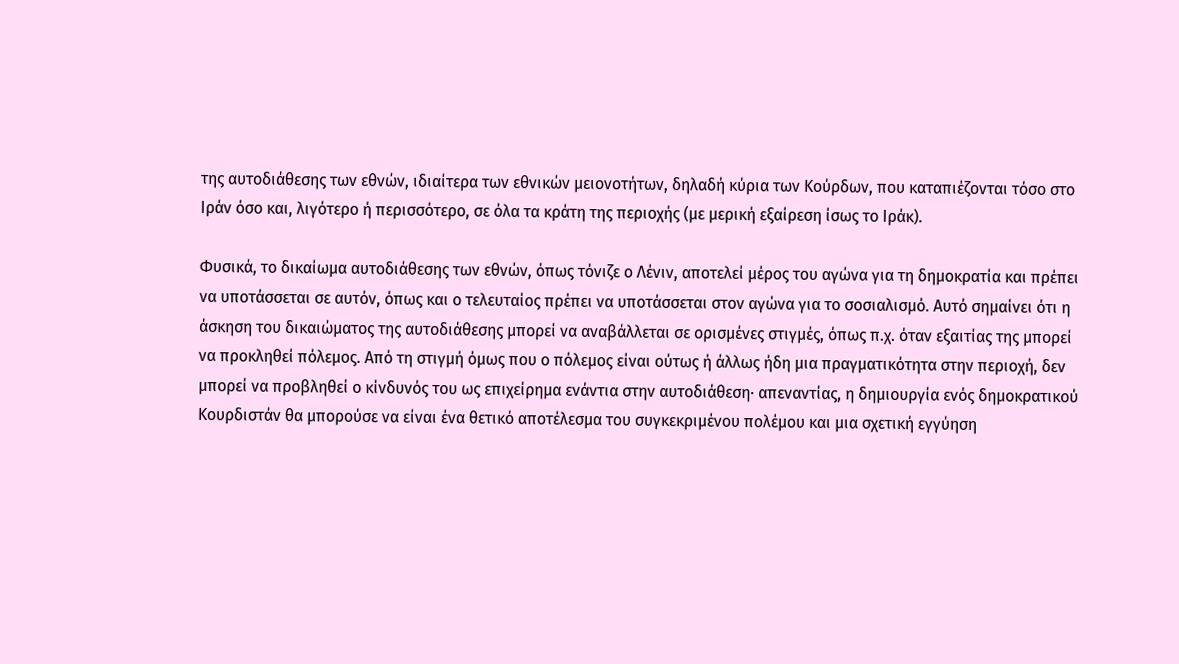της αυτοδιάθεσης των εθνών, ιδιαίτερα των εθνικών μειονοτήτων, δηλαδή κύρια των Κούρδων, που καταπιέζονται τόσο στο Ιράν όσο και, λιγότερο ή περισσότερο, σε όλα τα κράτη της περιοχής (με μερική εξαίρεση ίσως το Ιράκ).

Φυσικά, το δικαίωμα αυτοδιάθεσης των εθνών, όπως τόνιζε ο Λένιν, αποτελεί μέρος του αγώνα για τη δημοκρατία και πρέπει να υποτάσσεται σε αυτόν, όπως και ο τελευταίος πρέπει να υποτάσσεται στον αγώνα για το σοσιαλισμό. Αυτό σημαίνει ότι η άσκηση του δικαιώματος της αυτοδιάθεσης μπορεί να αναβάλλεται σε ορισμένες στιγμές, όπως π.χ. όταν εξαιτίας της μπορεί να προκληθεί πόλεμος. Από τη στιγμή όμως που ο πόλεμος είναι ούτως ή άλλως ήδη μια πραγματικότητα στην περιοχή, δεν μπορεί να προβληθεί ο κίνδυνός του ως επιχείρημα ενάντια στην αυτοδιάθεση· απεναντίας, η δημιουργία ενός δημοκρατικού Κουρδιστάν θα μπορούσε να είναι ένα θετικό αποτέλεσμα του συγκεκριμένου πολέμου και μια σχετική εγγύηση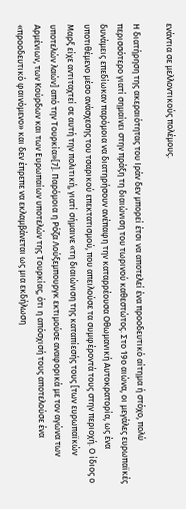ενάντια σε μελλοντικούς πολέμους.

Η διατήρηση της ακεραιότητας του Ιράν δεν μπορεί έτσι να αποτελεί ένα προοδευτικό αίτημα ή στόχο, πολύ περισσότερο γιατί σημαίνει στην πράξη τη διαιώνιση του τωρινού καθεστώτος. Στο 19ο αιώνα, οι μεγάλες ευρωπαϊκές δυνάμεις επεδίωκαν παρόμοια να διατηρήσουν ανέπαφη την καταρρέουσα Οθωμανική Αυτοκρατορία, ως ένα υποτιθέμενο μέσο ανάσχεσης του τσαρικού επεκτατισμού, που απειλούσε τα συμφέροντά τους στην περιοχή. Ο ίδιος ο Μαρξ είχε αντιταχτεί σε αυτή την πολιτική, γιατί σήμαινε «τη διαιώνιση της καταπίεσής τους [των ευρωπαϊκών υποτελών λαών] από την Τουρκία»[7]. Παρόμοια η Ρόζα Λούξεμπουργκ εκτιμούσε αναφορικά με τον αγώνα των Αρμένιων, των Κούρδων και των Ευρωπαίων υποτελών της Τουρκίας, ότι η απόσχισή τους αποτελούσε ένα «προοδευτικό φαινόμενο» και δεν έπρεπε να εκλαμβάνεται ως μια εκδήλωση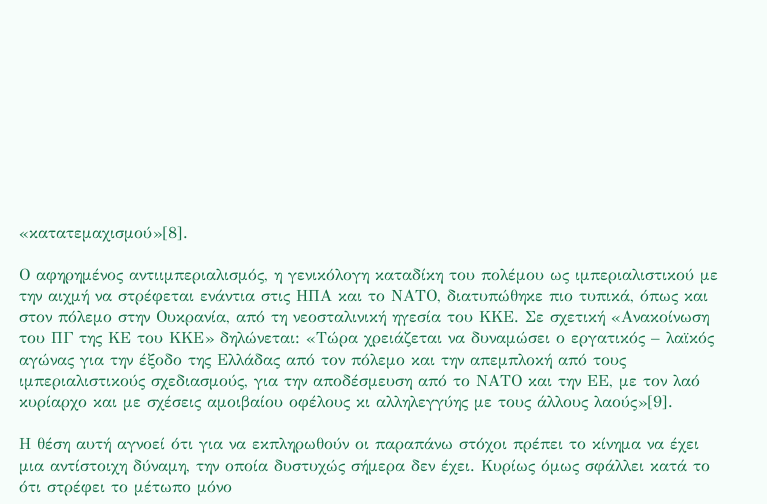«κατατεμαχισμού»[8].

Ο αφηρημένος αντιιμπεριαλισμός, η γενικόλογη καταδίκη του πολέμου ως ιμπεριαλιστικού με την αιχμή να στρέφεται ενάντια στις ΗΠΑ και το ΝΑΤΟ, διατυπώθηκε πιο τυπικά, όπως και στον πόλεμο στην Ουκρανία, από τη νεοσταλινική ηγεσία του ΚΚΕ. Σε σχετική «Ανακοίνωση του ΠΓ της ΚΕ του ΚΚΕ» δηλώνεται: «Τώρα χρειάζεται να δυναμώσει ο εργατικός – λαϊκός αγώνας για την έξοδο της Ελλάδας από τον πόλεμο και την απεμπλοκή από τους ιμπεριαλιστικούς σχεδιασμούς, για την αποδέσμευση από το ΝΑΤΟ και την ΕΕ, με τον λαό κυρίαρχο και με σχέσεις αμοιβαίου οφέλους κι αλληλεγγύης με τους άλλους λαούς»[9].

Η θέση αυτή αγνοεί ότι για να εκπληρωθούν οι παραπάνω στόχοι πρέπει το κίνημα να έχει μια αντίστοιχη δύναμη, την οποία δυστυχώς σήμερα δεν έχει. Κυρίως όμως σφάλλει κατά το ότι στρέφει το μέτωπο μόνο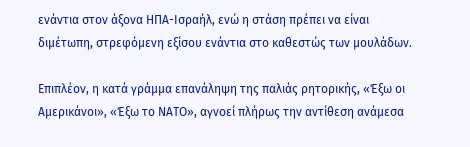ενάντια στον άξονα ΗΠΑ-Ισραήλ, ενώ η στάση πρέπει να είναι διμέτωπη, στρεφόμενη εξίσου ενάντια στο καθεστώς των μουλάδων.

Επιπλέον, η κατά γράμμα επανάληψη της παλιάς ρητορικής, «Έξω οι Αμερικάνοι», «Έξω το ΝΑΤΟ», αγνοεί πλήρως την αντίθεση ανάμεσα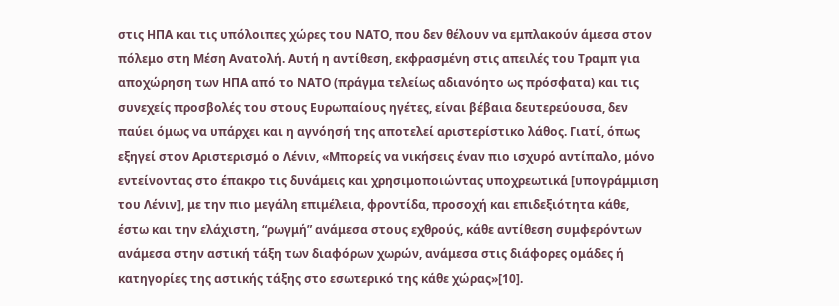στις ΗΠΑ και τις υπόλοιπες χώρες του ΝΑΤΟ, που δεν θέλουν να εμπλακούν άμεσα στον πόλεμο στη Μέση Ανατολή. Αυτή η αντίθεση, εκφρασμένη στις απειλές του Τραμπ για αποχώρηση των ΗΠΑ από το ΝΑΤΟ (πράγμα τελείως αδιανόητο ως πρόσφατα) και τις συνεχείς προσβολές του στους Ευρωπαίους ηγέτες, είναι βέβαια δευτερεύουσα, δεν παύει όμως να υπάρχει και η αγνόησή της αποτελεί αριστερίστικο λάθος. Γιατί, όπως εξηγεί στον Αριστερισμό ο Λένιν, «Μπορείς να νικήσεις έναν πιο ισχυρό αντίπαλο, μόνο εντείνοντας στο έπακρο τις δυνάμεις και χρησιμοποιώντας υποχρεωτικά [υπογράμμιση του Λένιν], με την πιο μεγάλη επιμέλεια, φροντίδα, προσοχή και επιδεξιότητα κάθε, έστω και την ελάχιστη, “ρωγμή” ανάμεσα στους εχθρούς, κάθε αντίθεση συμφερόντων ανάμεσα στην αστική τάξη των διαφόρων χωρών, ανάμεσα στις διάφορες ομάδες ή κατηγορίες της αστικής τάξης στο εσωτερικό της κάθε χώρας»[10].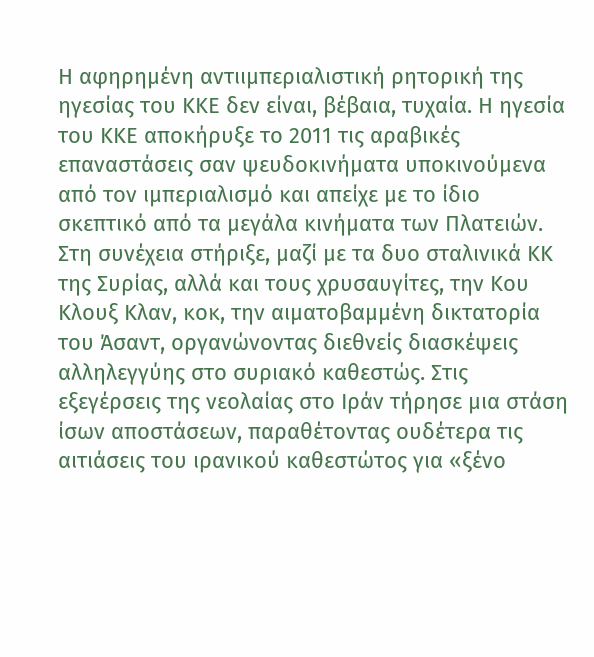Η αφηρημένη αντιιμπεριαλιστική ρητορική της ηγεσίας του ΚΚΕ δεν είναι, βέβαια, τυχαία. Η ηγεσία του ΚΚΕ αποκήρυξε το 2011 τις αραβικές επαναστάσεις σαν ψευδοκινήματα υποκινούμενα από τον ιμπεριαλισμό και απείχε με το ίδιο σκεπτικό από τα μεγάλα κινήματα των Πλατειών. Στη συνέχεια στήριξε, μαζί με τα δυο σταλινικά ΚΚ της Συρίας, αλλά και τους χρυσαυγίτες, την Κου Κλουξ Κλαν, κοκ, την αιματοβαμμένη δικτατορία του Άσαντ, οργανώνοντας διεθνείς διασκέψεις αλληλεγγύης στο συριακό καθεστώς. Στις εξεγέρσεις της νεολαίας στο Ιράν τήρησε μια στάση ίσων αποστάσεων, παραθέτοντας ουδέτερα τις αιτιάσεις του ιρανικού καθεστώτος για «ξένο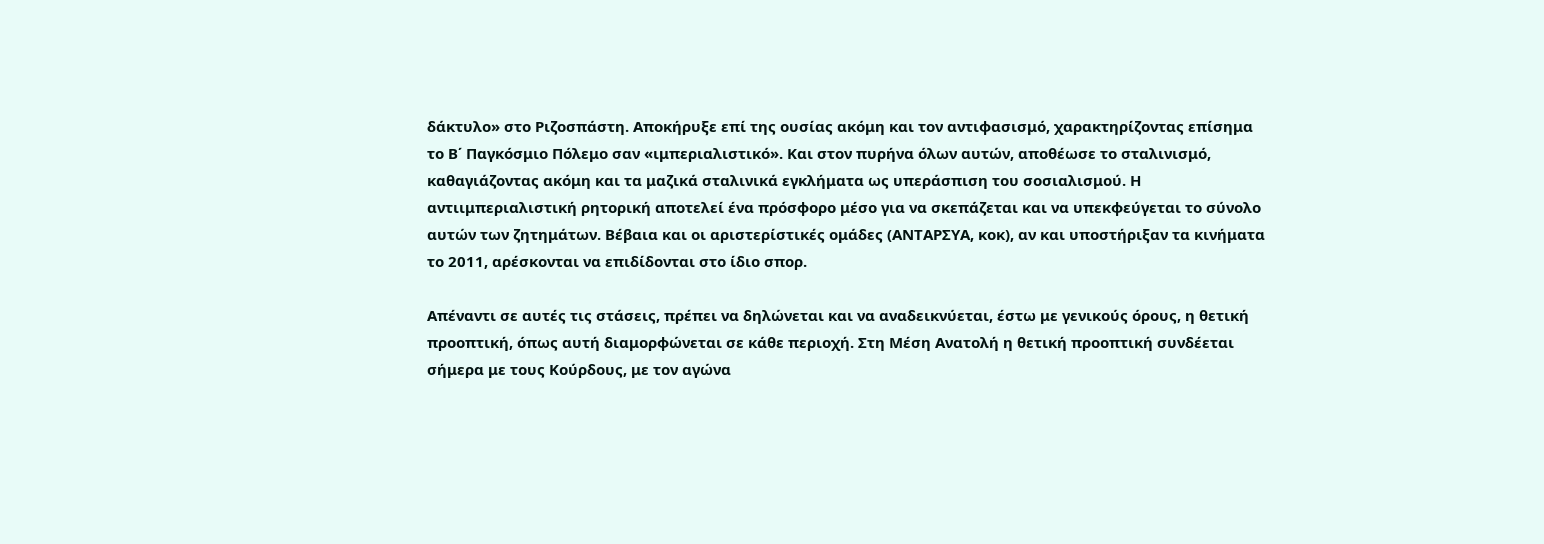δάκτυλο» στο Ριζοσπάστη. Αποκήρυξε επί της ουσίας ακόμη και τον αντιφασισμό, χαρακτηρίζοντας επίσημα το Β΄ Παγκόσμιο Πόλεμο σαν «ιμπεριαλιστικό». Και στον πυρήνα όλων αυτών, αποθέωσε το σταλινισμό, καθαγιάζοντας ακόμη και τα μαζικά σταλινικά εγκλήματα ως υπεράσπιση του σοσιαλισμού. Η αντιιμπεριαλιστική ρητορική αποτελεί ένα πρόσφορο μέσο για να σκεπάζεται και να υπεκφεύγεται το σύνολο αυτών των ζητημάτων. Βέβαια και οι αριστερίστικές ομάδες (ΑΝΤΑΡΣΥΑ, κοκ), αν και υποστήριξαν τα κινήματα το 2011, αρέσκονται να επιδίδονται στο ίδιο σπορ.

Απέναντι σε αυτές τις στάσεις, πρέπει να δηλώνεται και να αναδεικνύεται, έστω με γενικούς όρους, η θετική προοπτική, όπως αυτή διαμορφώνεται σε κάθε περιοχή. Στη Μέση Ανατολή η θετική προοπτική συνδέεται σήμερα με τους Κούρδους, με τον αγώνα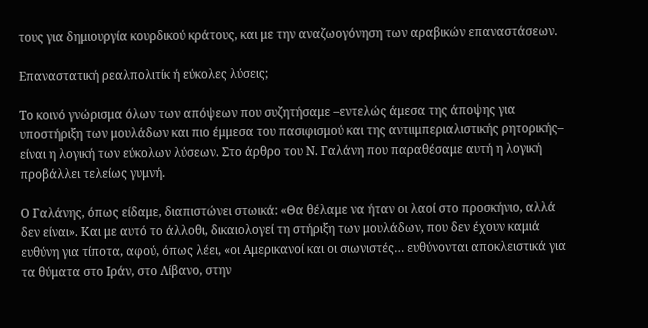τους για δημιουργία κουρδικού κράτους, και με την αναζωογόνηση των αραβικών επαναστάσεων.

Επαναστατική ρεαλπολιτίκ ή εύκολες λύσεις;

Το κοινό γνώρισμα όλων των απόψεων που συζητήσαμε –εντελώς άμεσα της άποψης για υποστήριξη των μουλάδων και πιο έμμεσα του πασιφισμού και της αντιιμπεριαλιστικής ρητορικής– είναι η λογική των εύκολων λύσεων. Στο άρθρο του Ν. Γαλάνη που παραθέσαμε αυτή η λογική προβάλλει τελείως γυμνή.

Ο Γαλάνης, όπως είδαμε, διαπιστώνει στωικά: «Θα θέλαμε να ήταν οι λαοί στο προσκήνιο, αλλά δεν είναι». Και με αυτό το άλλοθι, δικαιολογεί τη στήριξη των μουλάδων, που δεν έχουν καμιά ευθύνη για τίποτα, αφού, όπως λέει, «οι Αμερικανοί και οι σιωνιστές… ευθύνονται αποκλειστικά για τα θύματα στο Ιράν, στο Λίβανο, στην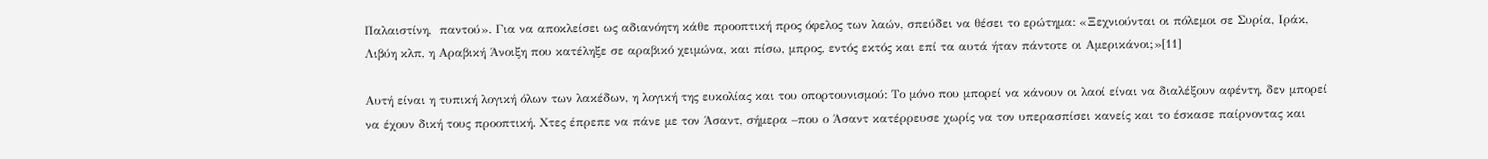Παλαιστίνη,  παντού». Για να αποκλείσει ως αδιανόητη κάθε προοπτική προς όφελος των λαών, σπεύδει να θέσει το ερώτημα: «Ξεχνιούνται οι πόλεμοι σε Συρία, Ιράκ, Λιβύη κλπ, η Αραβική Άνοιξη που κατέληξε σε αραβικό χειμώνα, και πίσω, μπρος, εντός εκτός και επί τα αυτά ήταν πάντοτε οι Αμερικάνοι;»[11]

Αυτή είναι η τυπική λογική όλων των λακέδων, η λογική της ευκολίας και του οπορτουνισμού: Το μόνο που μπορεί να κάνουν οι λαοί είναι να διαλέξουν αφέντη, δεν μπορεί να έχουν δική τους προοπτική. Χτες έπρεπε να πάνε με τον Άσαντ, σήμερα –που ο Άσαντ κατέρρευσε χωρίς να τον υπερασπίσει κανείς και το έσκασε παίρνοντας και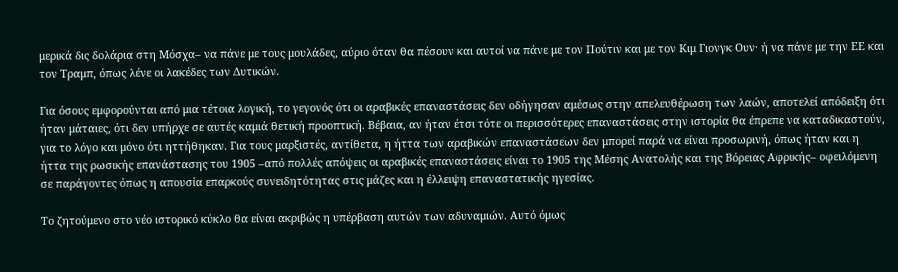μερικά δις δολάρια στη Μόσχα– να πάνε με τους μουλάδες, αύριο όταν θα πέσουν και αυτοί να πάνε με τον Πούτιν και με τον Κιμ Γιονγκ Ουν· ή να πάνε με την ΕΕ και τον Τραμπ, όπως λένε οι λακέδες των Δυτικών.

Για όσους εμφορούνται από μια τέτοια λογική, το γεγονός ότι οι αραβικές επαναστάσεις δεν οδήγησαν αμέσως στην απελευθέρωση των λαών, αποτελεί απόδειξη ότι ήταν μάταιες, ότι δεν υπήρχε σε αυτές καμιά θετική προοπτική. Βέβαια, αν ήταν έτσι τότε οι περισσότερες επαναστάσεις στην ιστορία θα έπρεπε να καταδικαστούν, για το λόγο και μόνο ότι ηττήθηκαν. Για τους μαρξιστές, αντίθετα, η ήττα των αραβικών επαναστάσεων δεν μπορεί παρά να είναι προσωρινή, όπως ήταν και η ήττα της ρωσικής επανάστασης του 1905 –από πολλές απόψεις οι αραβικές επαναστάσεις είναι το 1905 της Μέσης Ανατολής και της Βόρειας Αφρικής– οφειλόμενη σε παράγοντες όπως η απουσία επαρκούς συνειδητότητας στις μάζες και η έλλειψη επαναστατικής ηγεσίας.

Το ζητούμενο στο νέο ιστορικό κύκλο θα είναι ακριβώς η υπέρβαση αυτών των αδυναμιών. Αυτό όμως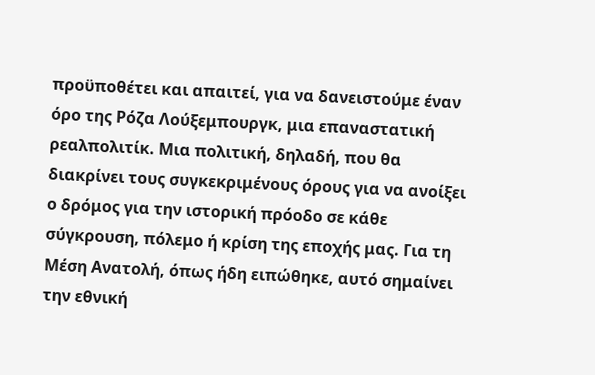προϋποθέτει και απαιτεί, για να δανειστούμε έναν όρο της Ρόζα Λούξεμπουργκ, μια επαναστατική ρεαλπολιτίκ. Μια πολιτική, δηλαδή, που θα διακρίνει τους συγκεκριμένους όρους για να ανοίξει ο δρόμος για την ιστορική πρόοδο σε κάθε σύγκρουση, πόλεμο ή κρίση της εποχής μας. Για τη Μέση Ανατολή, όπως ήδη ειπώθηκε, αυτό σημαίνει την εθνική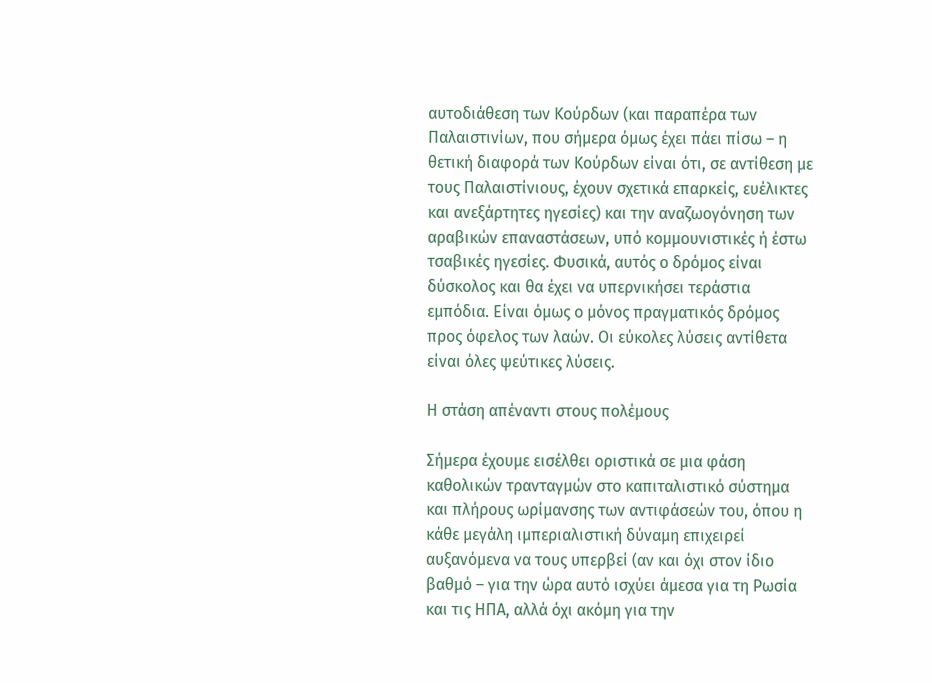αυτοδιάθεση των Κούρδων (και παραπέρα των Παλαιστινίων, που σήμερα όμως έχει πάει πίσω – η θετική διαφορά των Κούρδων είναι ότι, σε αντίθεση με τους Παλαιστίνιους, έχουν σχετικά επαρκείς, ευέλικτες και ανεξάρτητες ηγεσίες) και την αναζωογόνηση των αραβικών επαναστάσεων, υπό κομμουνιστικές ή έστω τσαβικές ηγεσίες. Φυσικά, αυτός ο δρόμος είναι δύσκολος και θα έχει να υπερνικήσει τεράστια εμπόδια. Είναι όμως ο μόνος πραγματικός δρόμος προς όφελος των λαών. Οι εύκολες λύσεις αντίθετα είναι όλες ψεύτικες λύσεις.

Η στάση απέναντι στους πολέμους

Σήμερα έχουμε εισέλθει οριστικά σε μια φάση καθολικών τρανταγμών στο καπιταλιστικό σύστημα και πλήρους ωρίμανσης των αντιφάσεών του, όπου η κάθε μεγάλη ιμπεριαλιστική δύναμη επιχειρεί αυξανόμενα να τους υπερβεί (αν και όχι στον ίδιο βαθμό – για την ώρα αυτό ισχύει άμεσα για τη Ρωσία και τις ΗΠΑ, αλλά όχι ακόμη για την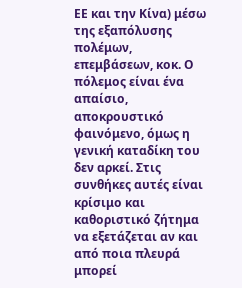ΕΕ και την Κίνα) μέσω της εξαπόλυσης πολέμων, επεμβάσεων, κοκ. Ο πόλεμος είναι ένα απαίσιο, αποκρουστικό φαινόμενο, όμως η γενική καταδίκη του δεν αρκεί. Στις συνθήκες αυτές είναι κρίσιμο και καθοριστικό ζήτημα να εξετάζεται αν και από ποια πλευρά μπορεί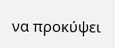να προκύψει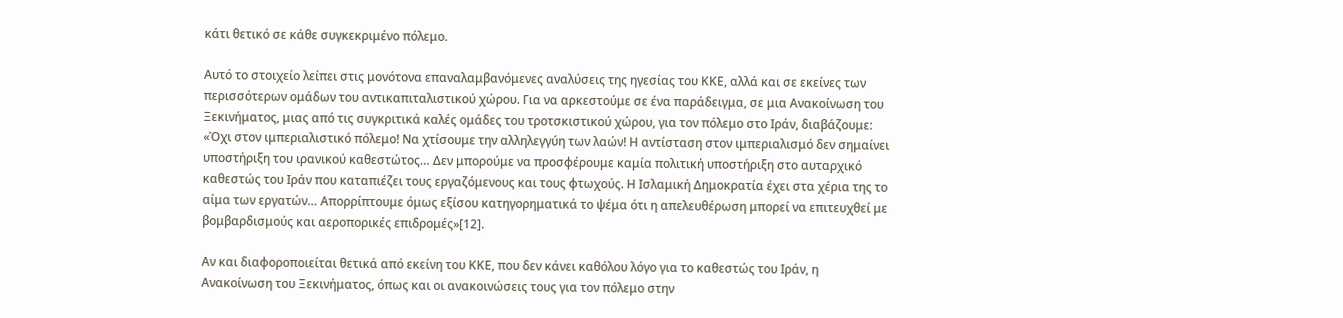κάτι θετικό σε κάθε συγκεκριμένο πόλεμο.

Αυτό το στοιχείο λείπει στις μονότονα επαναλαμβανόμενες αναλύσεις της ηγεσίας του ΚΚΕ, αλλά και σε εκείνες των περισσότερων ομάδων του αντικαπιταλιστικού χώρου. Για να αρκεστούμε σε ένα παράδειγμα, σε μια Ανακοίνωση του Ξεκινήματος, μιας από τις συγκριτικά καλές ομάδες του τροτσκιστικού χώρου, για τον πόλεμο στο Ιράν, διαβάζουμε: «Όχι στον ιμπεριαλιστικό πόλεμο! Να χτίσουμε την αλληλεγγύη των λαών! Η αντίσταση στον ιμπεριαλισμό δεν σημαίνει υποστήριξη του ιρανικού καθεστώτος… Δεν μπορούμε να προσφέρουμε καμία πολιτική υποστήριξη στο αυταρχικό καθεστώς του Ιράν που καταπιέζει τους εργαζόμενους και τους φτωχούς. Η Ισλαμική Δημοκρατία έχει στα χέρια της το αίμα των εργατών… Απορρίπτουμε όμως εξίσου κατηγορηματικά το ψέμα ότι η απελευθέρωση μπορεί να επιτευχθεί με βομβαρδισμούς και αεροπορικές επιδρομές»[12].

Αν και διαφοροποιείται θετικά από εκείνη του ΚΚΕ, που δεν κάνει καθόλου λόγο για το καθεστώς του Ιράν, η Ανακοίνωση του Ξεκινήματος, όπως και οι ανακοινώσεις τους για τον πόλεμο στην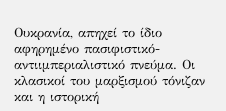Ουκρανία, απηχεί το ίδιο αφηρημένο πασιφιστικό-αντιιμπεριαλιστικό πνεύμα. Οι κλασικοί του μαρξισμού τόνιζαν και η ιστορική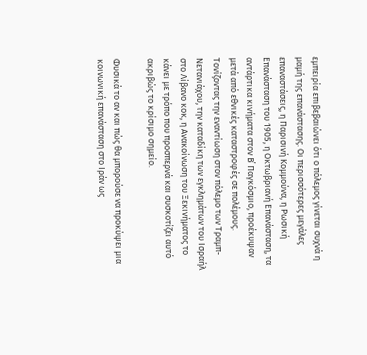εμπειρία επιβεβαιώνει ότι ο πόλεμος γίνεται συχνά η μαμή της επανάστασης. Οι περισσότερες μεγάλες επαναστάσεις, η Παρισινή Κομμούνα, η Ρωσική Επανάσταση του 1905, η Οκτωβριανή Επανάσταση, τα αντάρτικα κινήματα στον Β΄ Παγκόσμιο, προέκυψαν μετά από εθνικές καταστροφές σε πολέμους. Τονίζοντας την εναντίωση στον πόλεμο των Τραμπ-Νετανιάχου, την καταδίκη των εγκλημάτων του Ισραήλ στο Λίβανο κοκ, η Ανακοίνωση του Ξεκινήματος το κάνει με τρόπο που προσπερνά και συσκοτίζει αυτό ακριβώς το κρίσιμο σημείο.

Φυσικά το αν και πώς θα μπορούσε να προκύψει μια κοινωνική επανάσταση στο Ιράν ως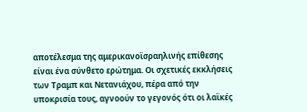αποτέλεσμα της αμερικανοϊσραηλινής επίθεσης είναι ένα σύνθετο ερώτημα. Οι σχετικές εκκλήσεις των Τραμπ και Νετανιάχου, πέρα από την υποκρισία τους, αγνοούν το γεγονός ότι οι λαϊκές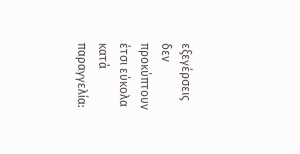εξεγέρσεις δεν προκύπτουν έτσι εύκολα κατά παραγγελία: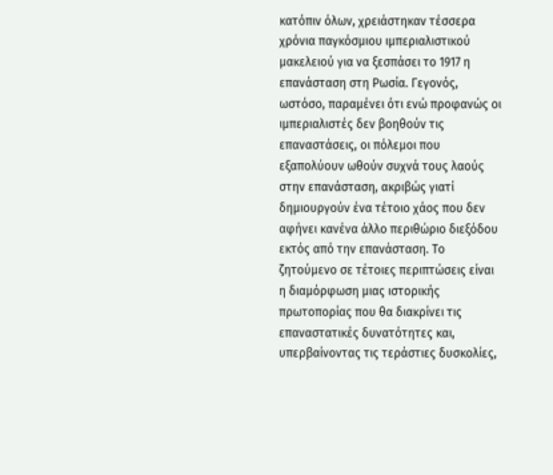κατόπιν όλων, χρειάστηκαν τέσσερα χρόνια παγκόσμιου ιμπεριαλιστικού μακελειού για να ξεσπάσει το 1917 η επανάσταση στη Ρωσία. Γεγονός, ωστόσο, παραμένει ότι ενώ προφανώς οι ιμπεριαλιστές δεν βοηθούν τις επαναστάσεις, οι πόλεμοι που εξαπολύουν ωθούν συχνά τους λαούς στην επανάσταση, ακριβώς γιατί δημιουργούν ένα τέτοιο χάος που δεν αφήνει κανένα άλλο περιθώριο διεξόδου εκτός από την επανάσταση. Το ζητούμενο σε τέτοιες περιπτώσεις είναι η διαμόρφωση μιας ιστορικής πρωτοπορίας που θα διακρίνει τις επαναστατικές δυνατότητες και, υπερβαίνοντας τις τεράστιες δυσκολίες,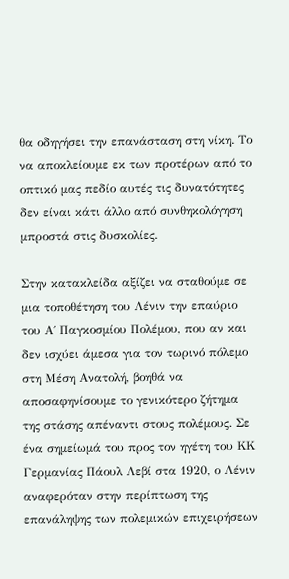θα οδηγήσει την επανάσταση στη νίκη. Το να αποκλείουμε εκ των προτέρων από το οπτικό μας πεδίο αυτές τις δυνατότητες δεν είναι κάτι άλλο από συνθηκολόγηση μπροστά στις δυσκολίες.

Στην κατακλείδα αξίζει να σταθούμε σε μια τοποθέτηση του Λένιν την επαύριο του Α΄ Παγκοσμίου Πολέμου, που αν και δεν ισχύει άμεσα για τον τωρινό πόλεμο στη Μέση Ανατολή, βοηθά να αποσαφηνίσουμε το γενικότερο ζήτημα της στάσης απέναντι στους πολέμους. Σε ένα σημείωμά του προς τον ηγέτη του ΚΚ Γερμανίας Πάουλ Λεβί στα 1920, ο Λένιν αναφερόταν στην περίπτωση της επανάληψης των πολεμικών επιχειρήσεων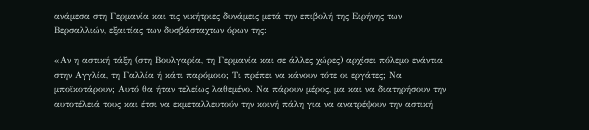ανάμεσα στη Γερμανία και τις νικήτριες δυνάμεις μετά την επιβολή της Ειρήνης των Βερσαλλιών, εξαιτίας των δυσβάσταχτων όρων της:

«Αν η αστική τάξη (στη Βουλγαρία, τη Γερμανία και σε άλλες χώρες) αρχίσει πόλεμο ενάντια στην Αγγλία, τη Γαλλία ή κάτι παρόμοιο; Τι πρέπει να κάνουν τότε οι εργάτες; Να μποϊκοτάρουν; Αυτό θα ήταν τελείως λαθεμένο. Να πάρουν μέρος, μα και να διατηρήσουν την αυτοτέλειά τους και έτσι να εκμεταλλευτούν την κοινή πάλη για να ανατρέψουν την αστική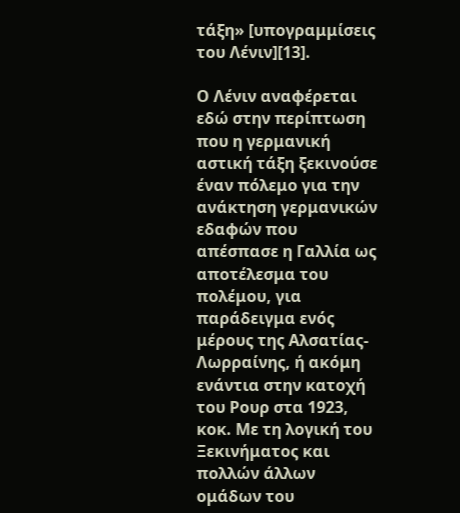τάξη» [υπογραμμίσεις του Λένιν][13].

Ο Λένιν αναφέρεται εδώ στην περίπτωση που η γερμανική αστική τάξη ξεκινούσε έναν πόλεμο για την ανάκτηση γερμανικών εδαφών που απέσπασε η Γαλλία ως αποτέλεσμα του πολέμου, για παράδειγμα ενός μέρους της Αλσατίας-Λωρραίνης, ή ακόμη ενάντια στην κατοχή του Ρουρ στα 1923, κοκ. Με τη λογική του Ξεκινήματος και πολλών άλλων ομάδων του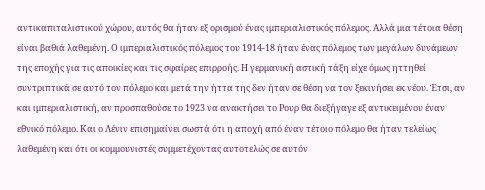αντικαπιταλιστικού χώρου, αυτός θα ήταν εξ ορισμού ένας ιμπεριαλιστικός πόλεμος. Αλλά μια τέτοια θέση είναι βαθιά λαθεμένη. Ο ιμπεριαλιστικός πόλεμος του 1914-18 ήταν ένας πόλεμος των μεγάλων δυνάμεων της εποχής για τις αποικίες και τις σφαίρες επιρροής. Η γερμανική αστική τάξη είχε όμως ηττηθεί συντριπτικά σε αυτό τον πόλεμο και μετά την ήττα της δεν ήταν σε θέση να τον ξεκινήσει εκ νέου. Έτσι, αν και ιμπεριαλιστική, αν προσπαθούσε το 1923 να ανακτήσει το Ρουρ θα διεξήγαγε εξ αντικειμένου έναν εθνικό πόλεμο. Και ο Λένιν επισημαίνει σωστά ότι η αποχή από έναν τέτοιο πόλεμο θα ήταν τελείως λαθεμένη και ότι οι κομμουνιστές συμμετέχοντας αυτοτελώς σε αυτόν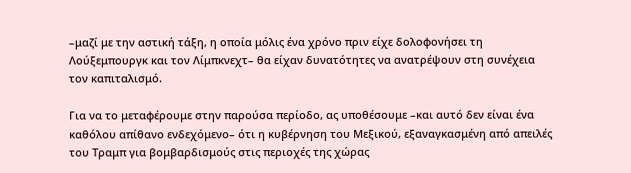–μαζί με την αστική τάξη, η οποία μόλις ένα χρόνο πριν είχε δολοφονήσει τη Λούξεμπουργκ και τον Λίμπκνεχτ– θα είχαν δυνατότητες να ανατρέψουν στη συνέχεια τον καπιταλισμό.

Για να το μεταφέρουμε στην παρούσα περίοδο, ας υποθέσουμε –και αυτό δεν είναι ένα καθόλου απίθανο ενδεχόμενο– ότι η κυβέρνηση του Μεξικού, εξαναγκασμένη από απειλές του Τραμπ για βομβαρδισμούς στις περιοχές της χώρας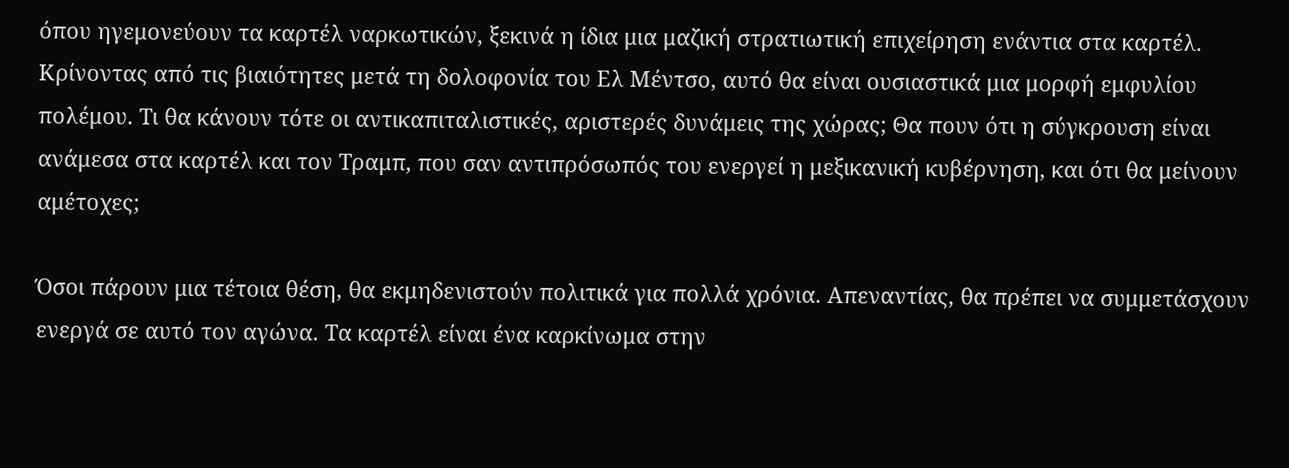όπου ηγεμονεύουν τα καρτέλ ναρκωτικών, ξεκινά η ίδια μια μαζική στρατιωτική επιχείρηση ενάντια στα καρτέλ. Κρίνοντας από τις βιαιότητες μετά τη δολοφονία του Ελ Μέντσο, αυτό θα είναι ουσιαστικά μια μορφή εμφυλίου πολέμου. Τι θα κάνουν τότε οι αντικαπιταλιστικές, αριστερές δυνάμεις της χώρας; Θα πουν ότι η σύγκρουση είναι ανάμεσα στα καρτέλ και τον Τραμπ, που σαν αντιπρόσωπός του ενεργεί η μεξικανική κυβέρνηση, και ότι θα μείνουν αμέτοχες;

Όσοι πάρουν μια τέτοια θέση, θα εκμηδενιστούν πολιτικά για πολλά χρόνια. Απεναντίας, θα πρέπει να συμμετάσχουν ενεργά σε αυτό τον αγώνα. Τα καρτέλ είναι ένα καρκίνωμα στην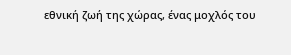εθνική ζωή της χώρας, ένας μοχλός του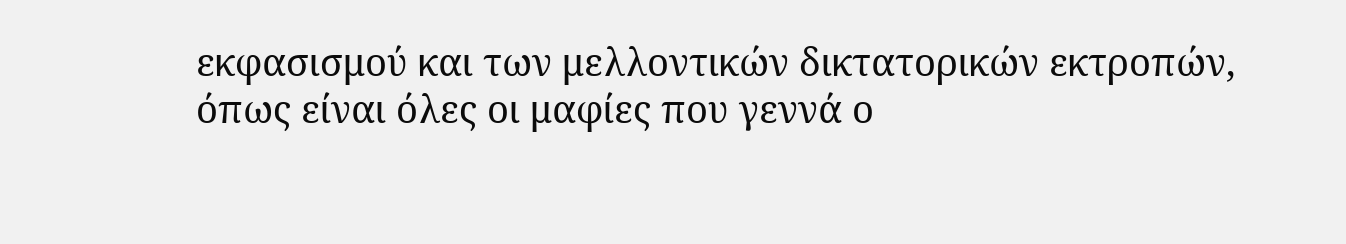εκφασισμού και των μελλοντικών δικτατορικών εκτροπών, όπως είναι όλες οι μαφίες που γεννά ο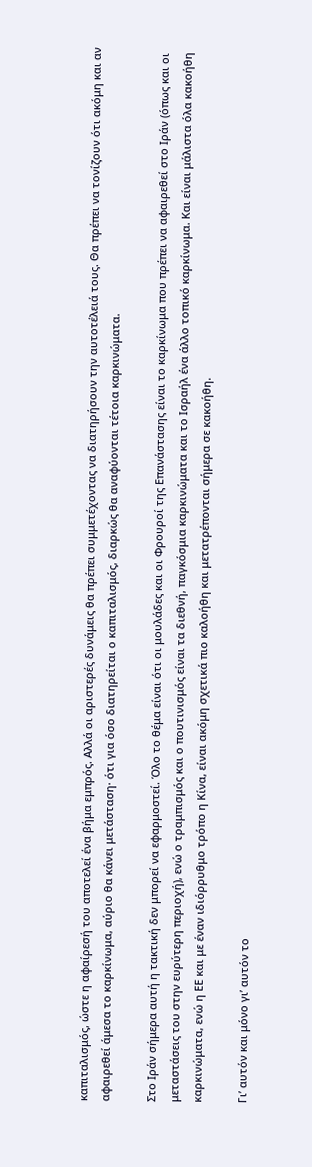καπιταλισμός, ώστε η αφαίρεσή του αποτελεί ένα βήμα εμπρός. Αλλά οι αριστερές δυνάμεις θα πρέπει συμμετέχοντας να διατηρήσουν την αυτοτέλειά τους. Θα πρέπει να τονίζουν ότι ακόμη και αν αφαιρεθεί άμεσα το καρκίνωμα, αύριο θα κάνει μετάσταση· ότι για όσο διατηρείται ο καπιταλισμός, διαρκώς θα αναφύονται τέτοια καρκινώματα.

Στο Ιράν σήμερα αυτή η τακτική δεν μπορεί να εφαρμοστεί. Όλο το θέμα είναι ότι οι μουλάδες και οι Φρουροί της Επανάστασης είναι το καρκίνωμα που πρέπει να αφαιρεθεί στο Ιράν (όπως και οι μεταστάσεις του στην ευρύτερη περιοχή), ενώ ο τραμπισμός και ο πουτινισμός είναι τα διεθνή, παγκόσμια καρκινώματα και το Ισραήλ ένα άλλο τοπικό καρκίνωμα. Και είναι μάλιστα όλα κακοήθη καρκινώματα, ενώ η ΕΕ και με έναν ιδιόρρυθμο τρόπο η Κίνα, είναι ακόμη σχετικά πιο καλοήθη και μετατρέπονται σήμερα σε κακοήθη.

Γι’ αυτόν και μόνο γι’ αυτόν το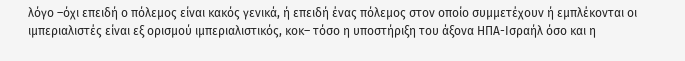λόγο –όχι επειδή ο πόλεμος είναι κακός γενικά, ή επειδή ένας πόλεμος στον οποίο συμμετέχουν ή εμπλέκονται οι ιμπεριαλιστές είναι εξ ορισμού ιμπεριαλιστικός, κοκ– τόσο η υποστήριξη του άξονα ΗΠΑ-Ισραήλ όσο και η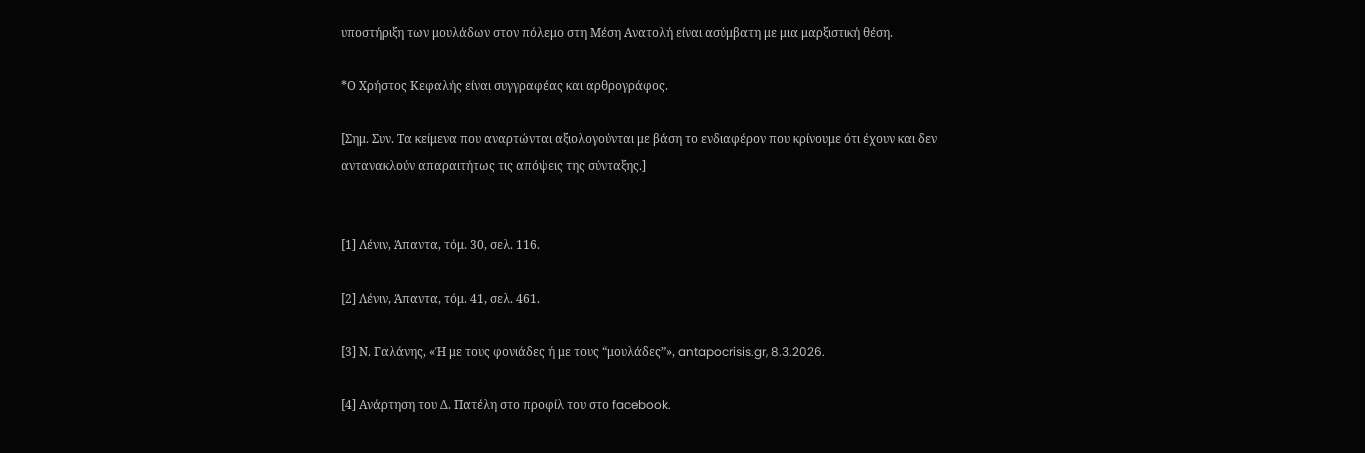υποστήριξη των μουλάδων στον πόλεμο στη Μέση Ανατολή είναι ασύμβατη με μια μαρξιστική θέση.

*Ο Χρήστος Κεφαλής είναι συγγραφέας και αρθρογράφος.

[Σημ. Συν. Τα κείμενα που αναρτώνται αξιολογούνται με βάση το ενδιαφέρον που κρίνουμε ότι έχουν και δεν αντανακλούν απαραιτήτως τις απόψεις της σύνταξης.]


[1] Λένιν, Άπαντα, τόμ. 30, σελ. 116.

[2] Λένιν, Άπαντα, τόμ. 41, σελ. 461.

[3] Ν. Γαλάνης, «Ή με τους φονιάδες ή με τους “μουλάδες”», antapocrisis.gr, 8.3.2026.

[4] Ανάρτηση του Δ. Πατέλη στο προφίλ του στο facebook.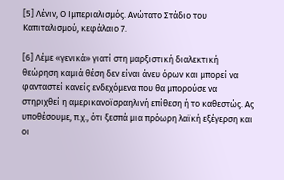[5] Λένιν, Ο Ιμπεριαλισμός. Ανώτατο Στάδιο του Καπιταλισμού, κεφάλαιο 7.

[6] Λέμε «γενικά» γιατί στη μαρξιστική διαλεκτική θεώρηση καμιά θέση δεν είναι άνευ όρων και μπορεί να φανταστεί κανείς ενδεχόμενα που θα μπορούσε να στηριχθεί η αμερικανοϊσραηλινή επίθεση ή το καθεστώς. Ας υποθέσουμε, π.χ., ότι ξεσπά μια πρόωρη λαϊκή εξέγερση και οι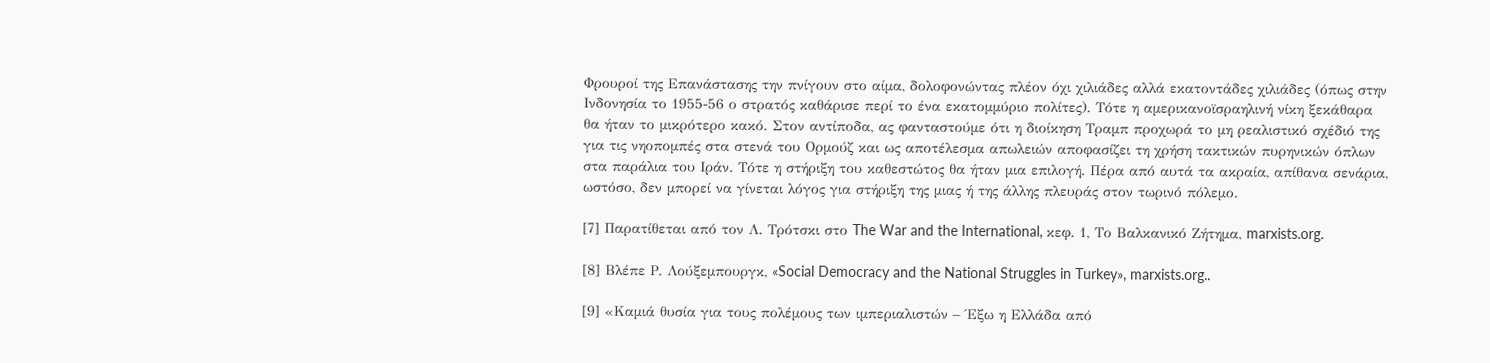Φρουροί της Επανάστασης την πνίγουν στο αίμα, δολοφονώντας πλέον όχι χιλιάδες αλλά εκατοντάδες χιλιάδες (όπως στην Ινδονησία το 1955-56 ο στρατός καθάρισε περί το ένα εκατομμύριο πολίτες). Τότε η αμερικανοϊσραηλινή νίκη ξεκάθαρα θα ήταν το μικρότερο κακό. Στον αντίποδα, ας φανταστούμε ότι η διοίκηση Τραμπ προχωρά το μη ρεαλιστικό σχέδιό της για τις νηοπομπές στα στενά του Ορμούζ και ως αποτέλεσμα απωλειών αποφασίζει τη χρήση τακτικών πυρηνικών όπλων στα παράλια του Ιράν. Τότε η στήριξη του καθεστώτος θα ήταν μια επιλογή. Πέρα από αυτά τα ακραία, απίθανα σενάρια, ωστόσο, δεν μπορεί να γίνεται λόγος για στήριξη της μιας ή της άλλης πλευράς στον τωρινό πόλεμο.

[7] Παρατίθεται από τον Λ. Τρότσκι στο The War and the International, κεφ. 1, Το Βαλκανικό Ζήτημα, marxists.org.

[8] Βλέπε Ρ. Λούξεμπουργκ, «Social Democracy and the National Struggles in Turkey», marxists.org..

[9] «Καμιά θυσία για τους πολέμους των ιμπεριαλιστών – Έξω η Ελλάδα από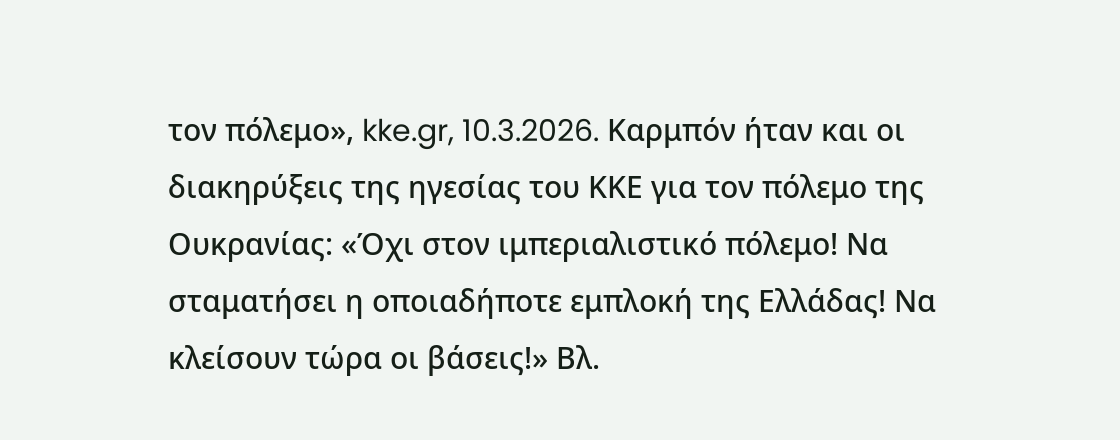τον πόλεμο», kke.gr, 10.3.2026. Καρμπόν ήταν και οι διακηρύξεις της ηγεσίας του ΚΚΕ για τον πόλεμο της Ουκρανίας: «Όχι στον ιμπεριαλιστικό πόλεμο! Να σταματήσει η οποιαδήποτε εμπλοκή της Ελλάδας! Να κλείσουν τώρα οι βάσεις!» Βλ.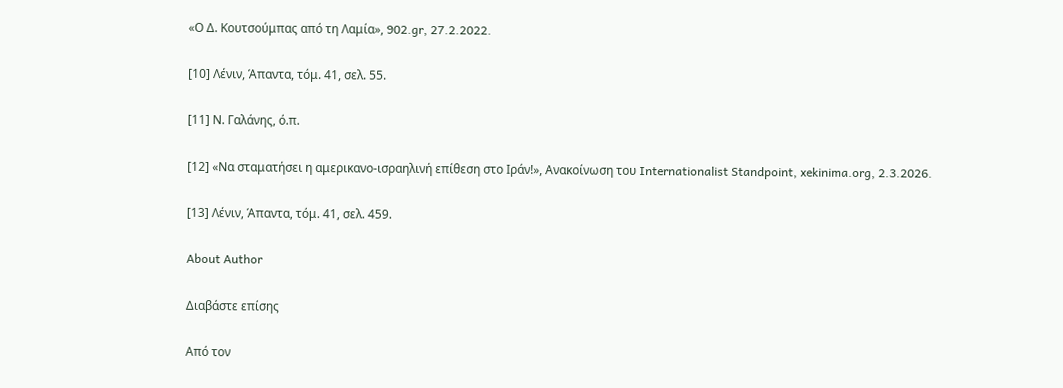«Ο Δ. Κουτσούμπας από τη Λαμία», 902.gr, 27.2.2022.

[10] Λένιν, Άπαντα, τόμ. 41, σελ. 55.

[11] Ν. Γαλάνης, ό.π.

[12] «Να σταματήσει η αμερικανο-ισραηλινή επίθεση στο Ιράν!», Ανακοίνωση του Internationalist Standpoint, xekinima.org, 2.3.2026.

[13] Λένιν, Άπαντα, τόμ. 41, σελ. 459.

About Author

Διαβάστε επίσης

Από τον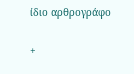ίδιο αρθρογράφο

+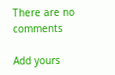There are no comments

Add yours